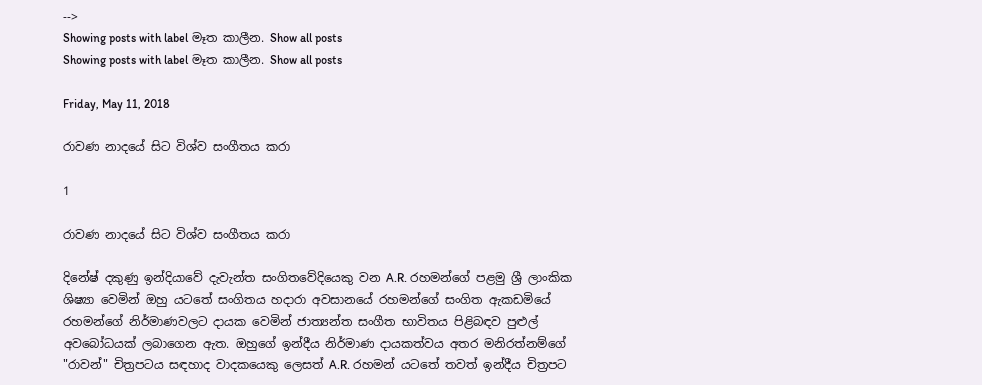-->
Showing posts with label මෑත කාලීන. Show all posts
Showing posts with label මෑත කාලීන. Show all posts

Friday, May 11, 2018

රාවණ නාදයේ සිට විශ්ව සංගීතය කරා

1

රාවණ නාදයේ සිට විශ්ව සංගීතය කරා

දිනේෂ් දකුණු ඉන්දියාවේ දැවැන්ත සංගිතවේදියෙකු වන A.R. රහමන්ගේ පළමු ශ්‍රී ලාංකික ශිෂ්‍යා වෙමින් ඔහු යටතේ සංගිතය හදාරා අවසානයේ රහමන්ගේ සංගිත ඇකඩමියේ රහමන්ගේ නිර්මාණවලට දායක වෙමින් ජාත්‍යන්ත සංගීත භාවිතය පිළිබඳව පුළුල් අවබෝධයක් ලබාගෙන ඇත. ඔහුගේ ඉන්දීය නිර්මාණ දායකත්වය අතර මනිරත්නම්ගේ "රාවන්" චිත්‍රපටය සඳහාද වාදකයෙකු ලෙසත් A.R. රහමන් යටතේ තවත් ඉන්දීය චිත්‍රපට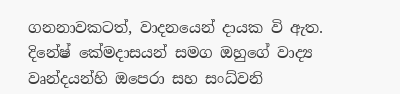ගනනාවකටත්, වාදනයෙන් දායක වි ඇත. දිනේෂ් කේමදාසයන් සමග ඔහුගේ වාද්‍ය වෘන්දයන්හි ඔපෙරා සහ සංධ්වනි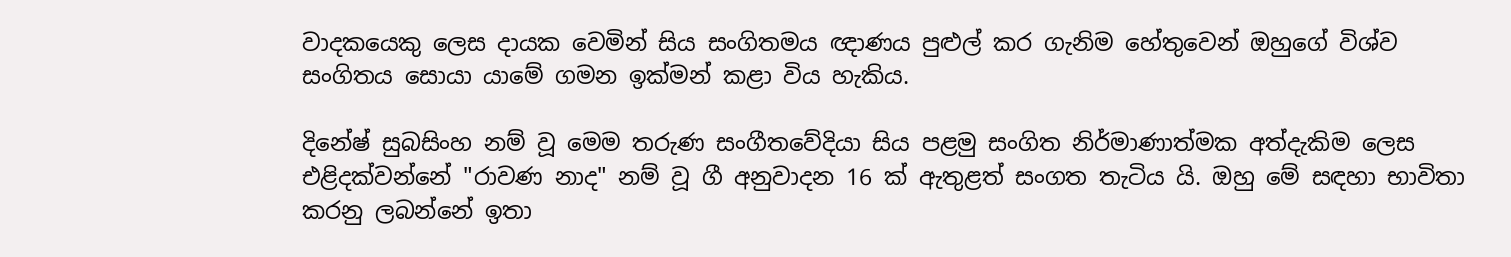වාදකයෙකු ලෙස දායක වෙමින් සිය සංගිතමය ඥාණය පුළුල් කර ගැනිම හේතුවෙන් ඔහුගේ විශ්ව සංගිතය සොයා යාමේ ගමන ඉක්මන් කළා විය හැකිය.

දිනේෂ් සුබසිංහ නම් වූ මෙම තරුණ සංගීතවේදියා සිය පළමු සංගිත නිර්මාණාත්මක අත්දැකිම ලෙස එළිදක්වන්නේ "රාවණ නාද" නම් වූ ගී අනුවාදන 16 ක් ඇතුළත් සංගත තැටිය යි. ඔහු මේ සඳහා භාවිතා කරනු ලබන්නේ ඉතා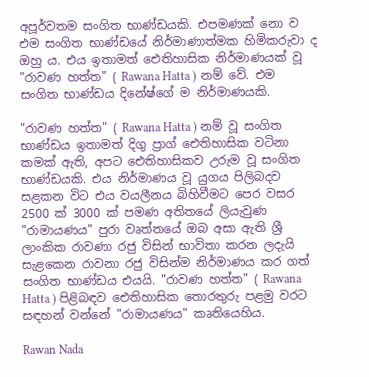අපූර්වතම සංගිත භාණ්ඩයකි. එපමණක් නො ව එම සංගිත භාණ්ඩයේ නිර්මාණාත්මක හිමිකරුවා ද ඔහු ය. එය ඉතාමත් ඓතිහාසික නිර්මාණයක් වූ "රාවණ හත්ත" ( Rawana Hatta ) නම් වේ. එම සංගිත භාණ්ඩය දිනේෂ්ගේ ම නිර්මාණයකි.

"රාවණ හත්ත" ( Rawana Hatta ) නම් වූ සංගිත භාණ්ඩය ඉතාමත් දිගු ප්‍රාග් ඓතිහාසික වටිනා කමක් ඇති, අපට ‍ඓතිහාසිකව උරුම වූ සංගිත භාණ්ඩයකි. එය නිර්මාණය වූ යුගය පිලිබදව සළකන විට එය වයලීනය බිහිවීමට පෙර වසර 2500 ක් 3000 ක් පමණ අතිතයේ ලියැවුණ "රාමායණය" පුරා වෘත්තයේ ඔබ අසා ඇති ශ්‍රී ලාංකික රාවණා රජු විසින් භාවිතා කරන ලදැයි සැළකෙන රාවනා රජු විසින්ම නිර්මාණය කර ගත් සංගිත භාණ්ඩය එයයි. "රාවණ හත්ත" ( Rawana Hatta ) පිළිබඳව ඓතිහාසික තොරතුරු පළමු වරට සඳහන් වන්නේ "රාමායණය" කෘතියෙහිය.

Rawan Nada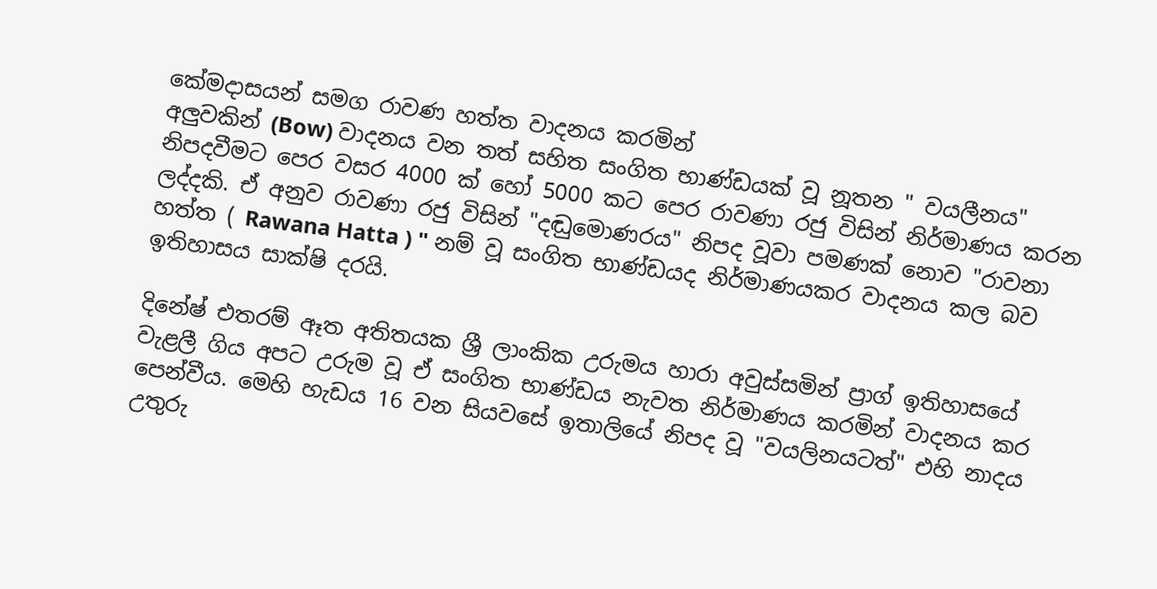කේමදාසයන් සමග රාවණ හත්ත වාදනය කරමින්
අලුවකින් (Bow) වාදනය වන තත් සහිත සංගිත භාණ්ඩයක් වූ නූතන " වයලීනය" නිපදවීමට පෙර වසර 4000 ක් හෝ 5000 කට පෙර රාවණා රජු විසින් නිර්මාණය කරන ලද්දකි. ඒ අනුව රාවණා රජු විසින් "දඬුමොණරය" නිපද වූවා පමණක් නොව "රාවනා හත්ත ( Rawana Hatta ) " නම් වූ සංගිත භාණ්ඩයද නිර්මාණයකර වාදනය කල බව ඉතිහාසය සාක්ෂි දරයි.

දිනේෂ් එතරම් ඈත අතිතයක ශ්‍රී ලාංකික උරුමය හාරා අවුස්සමින් ප්‍රාග් ඉතිහාසයේ වැළලී ගිය අපට උරුම වූ ඒ සංගිත භාණ්ඩය නැවත නිර්මාණය කරමින් වාදනය කර පෙන්වීය. මෙහි හැඩය 16 වන සියවසේ ඉතාලියේ නිපද වූ "වයලිනයටත්" එහි නාදය උතුරු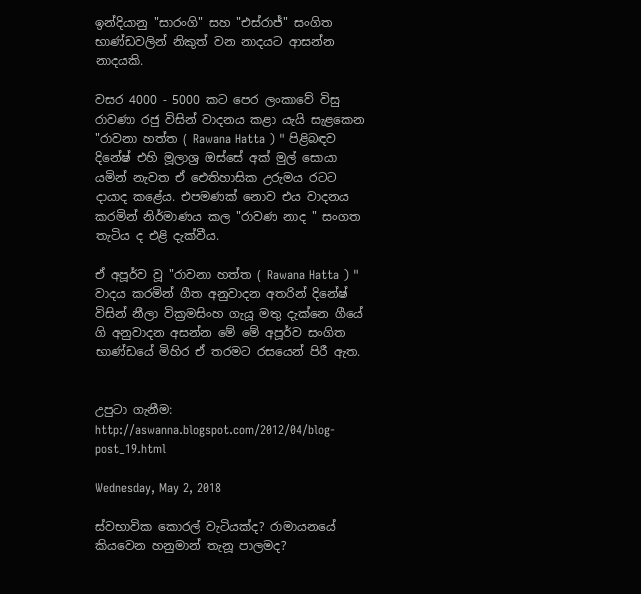ඉන්දියානු "සාරංගි" සහ "එස්රාජ්" සංගිත භාණ්ඩවලින් නිකුත් වන නාදයට ආසන්න නාදයකි.

වසර 4000 - 5000 කට පෙර ලංකාවේ විසු රාවණා රජු විසින් වාදනය කළා යැයි සැළකෙන "රාවනා හත්ත ( Rawana Hatta ) " පිළිබඳව දිනේෂ් එහි මූලාශ්‍ර ඔස්සේ අක් මුල් සොයා යමින් නැවත ඒ ඓතිහාසික උරුමය රටට දායාද කළේය. එපමණක් නොව එය වාදනය කරමින් නිර්මාණය කල "රාවණ නාද " සංගත තැටිය ද එළි දැක්වීය.

ඒ අපූර්ව වූ "රාවනා හත්ත ( Rawana Hatta ) " වාදය කරමින් ගීත අනුවාදන අතරින් දිනේෂ් විසින් නීලා වික්‍රමසිංහ ගැයූ මතු දැක්නෙ ගීයේ ගි අනුවාදන අසන්න මේ මේ අපූර්ව සංගිත භාණ්ඩයේ මිහිර ඒ තරමට රසයෙන් පිරී ඇත.


උපුටා ගැනීම: http://aswanna.blogspot.com/2012/04/blog-post_19.html

Wednesday, May 2, 2018

ස්වභාවික කොරල් වැටියක්ද? රාමායනයේ කියවෙන හනුමාන් තැනූ පාලමද?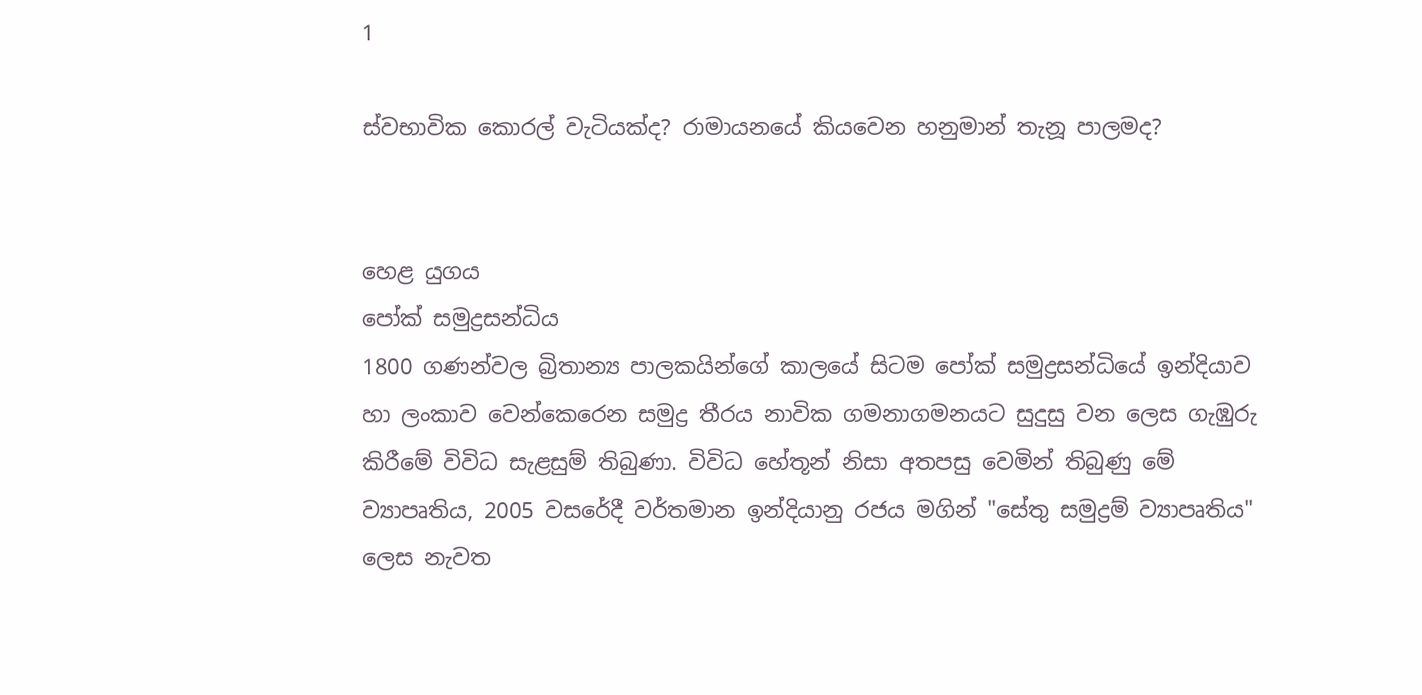1

ස්වභාවික කොරල් වැටියක්ද? රාමායනයේ කියවෙන හනුමාන් තැනූ පාලමද?


හෙළ යුගය
පෝක් සමුද්‍රසන්ධිය
1800 ගණන්වල බ්‍රිතාන්‍ය පාලකයින්ගේ කාලයේ සිටම පෝක් සමුද්‍රසන්ධියේ ඉන්දියාව හා ලංකාව වෙන්කෙරෙන සමුද්‍ර තීරය නාවික ගමනාගමනයට සුදුසු වන ලෙස ගැඹුරු කිරීමේ විවිධ සැළසුම් තිබුණා. විවිධ හේතූන් නිසා අතපසු වෙමින් තිබුණු මේ ව්‍යාපෘතිය, 2005 වසරේදී වර්තමාන ඉන්දියානු රජය මගින් "සේතු සමුද්‍රම් ව්‍යාපෘතිය" ලෙස නැවත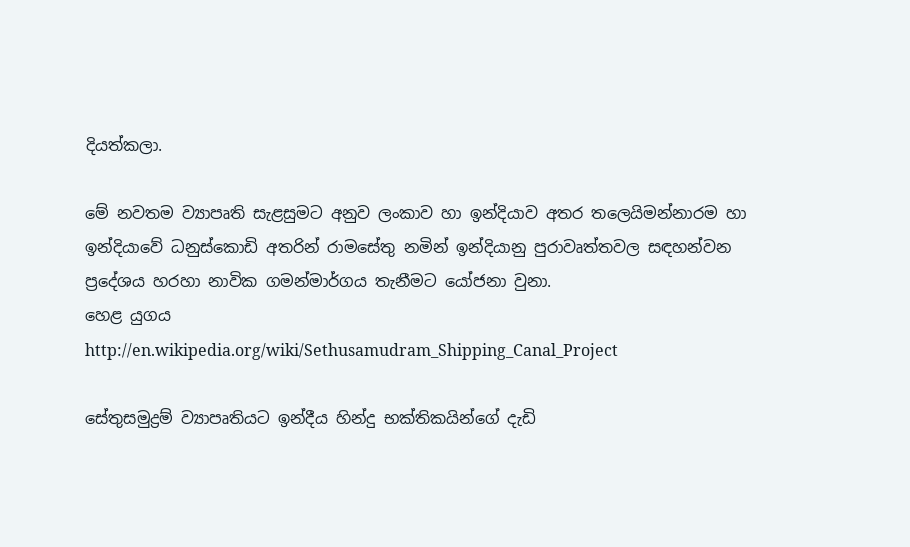දියත්කලා.

මේ නවතම ව්‍යාපෘති සැළසුමට අනුව ලංකාව හා ඉන්දියාව අතර තලෙයිමන්නාරම හා ඉන්දියාවේ ධනුස්කොඩි අතරින් රාමසේතු නමින් ඉන්දියානු පුරාවෘත්තවල සඳහන්වන ප්‍රදේශය හරහා නාවික ගමන්මාර්ගය තැනීමට යෝජනා වුනා.
හෙළ යුගය
http://en.wikipedia.org/wiki/Sethusamudram_Shipping_Canal_Project

සේතුසමුද්‍රම් ව්‍යාපෘතියට ඉන්දීය හින්දු භක්තිකයින්ගේ දැඩි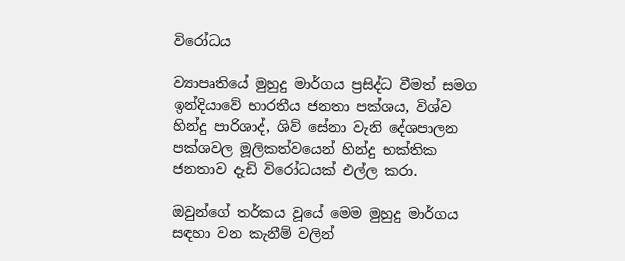විරෝධය

ව්‍යාපෘතියේ මුහුදු මාර්ගය ප්‍රසිද්ධ වීමත් සමග ඉන්දියාවේ භාරතීය ජනතා පක්ශය, විශ්ව හින්දු පාරිශාද්, ශිව් සේනා වැනි දේශපාලන පක්ශවල මූලිකත්වයෙන් හින්දු භක්තික ජනතාව දැඩි විරෝධයක් එල්ල කරා.

ඔවුන්ගේ තර්කය වූයේ මෙම මුහුදු මාර්ගය සඳහා වන කැනීම් වලින්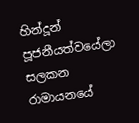හින්දූන් පූජනීයත්වයේලා සලකන රාමායනයේ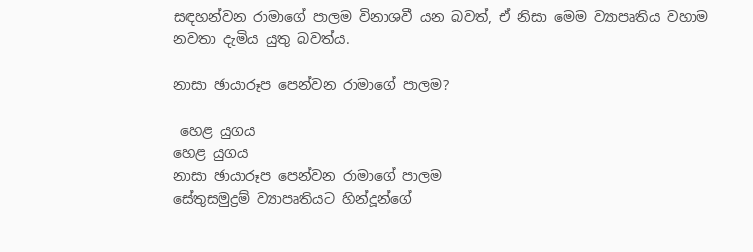සඳහන්වන රාමාගේ පාලම විනාශවී යන බවත්, ඒ නිසා මෙම ව්‍යාපෘතිය වහාම නවතා දැමිය යුතු බවත්ය.

නාසා ඡායාරූප පෙන්වන රාමාගේ පාලම?

 හෙළ යුගය
හෙළ යුගය
නාසා ඡායාරූප පෙන්වන රාමාගේ පාලම
සේතුසමුද්‍රම් ව්‍යාපෘතියට හින්දූන්ගේ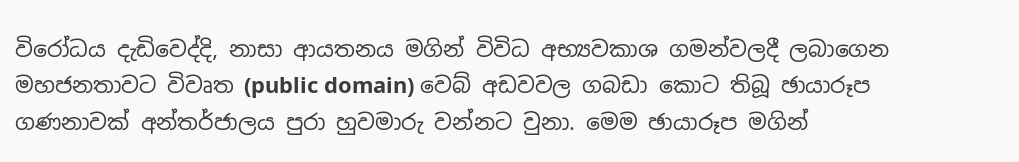විරෝධය දැඩිවෙද්දි, නාසා ආයතනය මගින් විවිධ අභ්‍යවකාශ ගමන්වලදී ලබාගෙන මහජනතාවට විවෘත (public domain) වෙබ් අඩවවල ගබඩා කොට තිබූ ඡායාරූප ගණනාවක් අන්තර්ජාලය පුරා හුවමාරු වන්නට වුනා. මෙම ඡායාරූප මගින්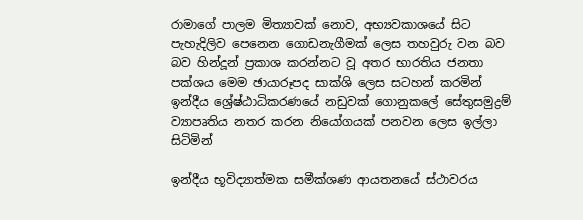රාමාගේ පාලම මිත්‍යාවක් නොව, අභ්‍යවකාශයේ සිට පැහැදිලිව පෙනෙන ගොඩනැගීමක් ලෙස තහවුරු වන බව බව හින්දූන් ප්‍රකාශ කරන්නට වූ අතර භාරතිය ජනතා පක්ශය මෙම ඡායාරූපද සාක්ශි ලෙස සටහන් කරමින් ඉන්දීය ශ්‍රේෂ්ඨාධිකරණයේ නඩුවක් ගොනුකලේ සේතුසමුද්‍රම් ව්‍යාපෘතිය නතර කරන නියෝගයක් පනවන ලෙස ඉල්ලා සිටිමින්

ඉන්දීය භූවිද්‍යාත්මක සමීක්ශණ ආයතනයේ ස්ථාවරය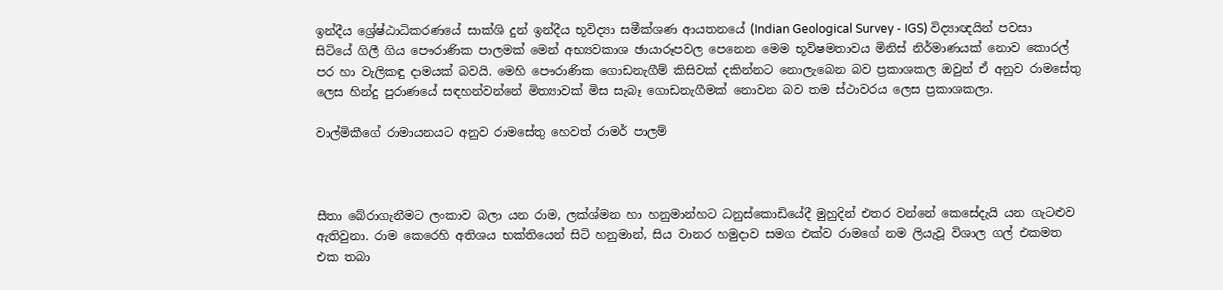ඉන්දීය ශ්‍රේෂ්ඨාධිකරණයේ සාක්ශි දුන් ඉන්දීය භූවිද්‍යා සමීක්ශණ ආයතනයේ (Indian Geological Survey - IGS) විද්‍යාඥයින් පවසා සිටියේ ගිලී ගිය පෞරාණික පාලමක් මෙන් අභ්‍යවකාශ ඡායාරූපවල පෙනෙන මෙම භූවිෂමතාවය මිනිස් නිර්මාණයක් නොව කොරල් පර හා වැලිකඳු දාමයක් බවයි. මෙහි පෞරාණික ගොඩනැගීම් කිසිවක් දකින්නට නොලැබෙන බව ප්‍රකාශකල ඔවුන් ඒ අනුව රාමසේතු ලෙස හින්දු පුරාණයේ සඳහන්වන්නේ මිත්‍යාවක් මිස සැබෑ ගොඩනැගීමක් නොවන බව තම ස්ථාවරය ලෙස ප්‍රකාශකලා.

වාල්මිකීගේ රාමායනයට අනුව රාමසේතු හෙවත් රාමර් පාලම්



සීතා බේරාගැනීමට ලංකාව බලා යන රාම, ලක්ශ්මන හා හනුමාන්හට ධනුස්කොඩියේදී මුහුදින් එතර වන්නේ කෙසේදැයි යන ගැටළුව ඇතිවුනා. රාම කෙරෙහි අතිශය භක්තියෙන් සිටි හනුමාන්, සිය වානර හමුදාව සමග එක්ව රාමගේ නම ලියැවූ විශාල ගල් එකමත එක තබා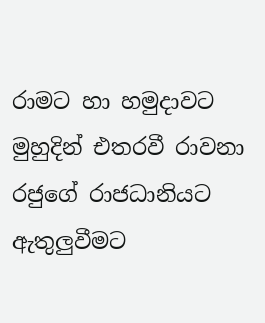රාමට හා හමුදාවට මුහුදින් එතරවී රාවනා රජුගේ රාජධානියට ඇතුලුවීමට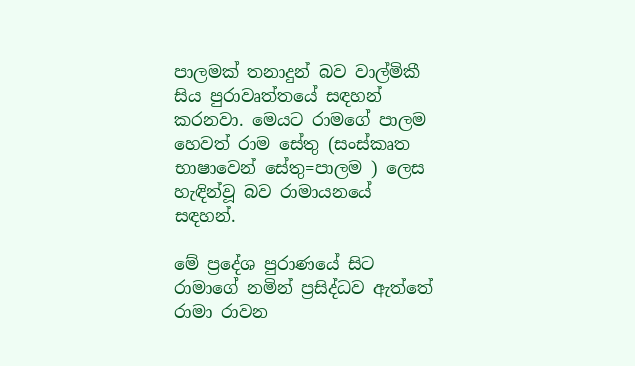පාලමක් තනාදුන් බව වාල්මිකී සිය පුරාවෘත්තයේ සඳහන් කරනවා. මෙයට රාමගේ පාලම හෙවත් රාම සේතු (සංස්කෘත භාෂාවෙන් සේතු=පාලම ) ලෙස හැඳින්වූ බව රාමායනයේ සඳහන්.

මේ ප්‍රදේශ පුරාණයේ සිට රාමාගේ නමින් ප්‍රසිද්ධව ඇත්තේ රාමා රාවන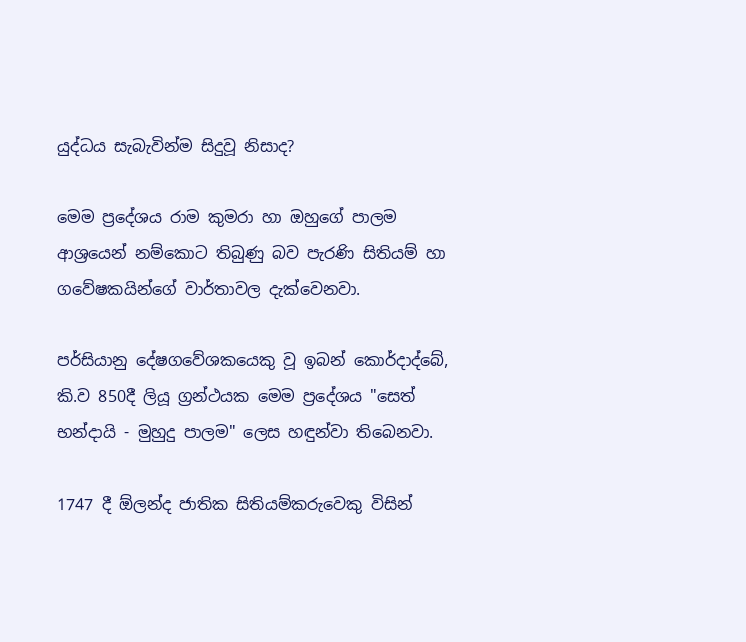යුද්ධය සැබැවින්ම සිදුවූ නිසාද?

මෙම ප්‍රදේශය රාම කුමරා හා ඔහුගේ පාලම ආශ්‍රයෙන් නම්කොට තිබුණු බව පැරණි සිතියම් හා ගවේෂකයින්ගේ වාර්තාවල දැක්වෙනවා.

පර්සියානු දේෂගවේශකයෙකු වූ ඉබන් කොර්දාද්බේ, කි.ව 850දී ලියූ ග්‍රන්ථයක මෙම ප්‍රදේශය "සෙත් භන්දායි - මුහුදු පාලම" ලෙස හඳුන්වා තිබෙනවා.

1747 දී ඕලන්ද ජාතික සිතියම්කරුවෙකු විසින්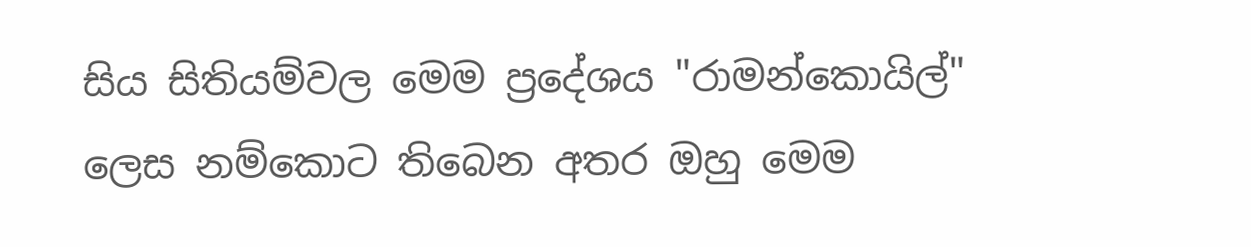සිය සිතියම්වල මෙම ප්‍රදේශය "රාමන්කොයිල්" ලෙස නම්කොට තිබෙන අතර ඔහු මෙම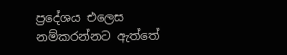ප්‍රදේශය එලෙස නම්කරන්නට ඇත්තේ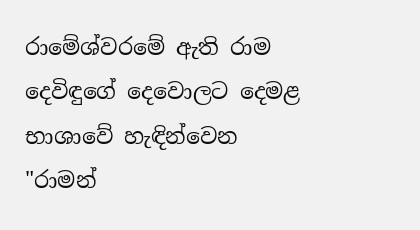රාමේශ්වරමේ ඇති රාම දෙවිඳුගේ දෙවොලට දෙමළ භාශාවේ හැඳින්වෙන "රාමන්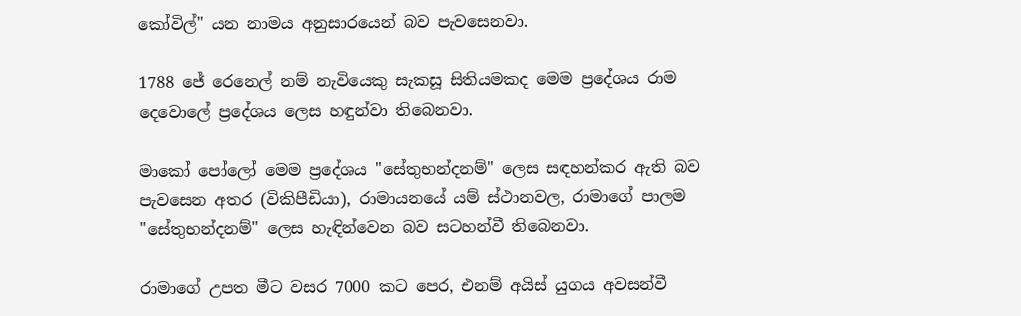කෝවිල්" යන නාමය අනුසාරයෙන් බව පැවසෙනවා.

1788 ජේ රෙනෙල් නම් නැවියෙකු සැකසූ සිතියමකද මෙම ප්‍රදේශය රාම දෙවොලේ ප්‍රදේශය ලෙස හඳුන්වා තිබෙනවා.

මාකෝ පෝලෝ මෙම ප්‍රදේශය "සේතුභන්දනම්" ලෙස සඳහන්කර ඇති බව පැවසෙන අතර (විකිපීඩියා), රාමායනයේ යම් ස්ථානවල, රාමාගේ පාලම "සේතුභන්දනම්" ලෙස හැඳින්වෙන බව සටහන්වී තිබෙනවා.

රාමාගේ උපත මීට වසර 7000 කට පෙර, එනම් අයිස් යුගය අවසන්වී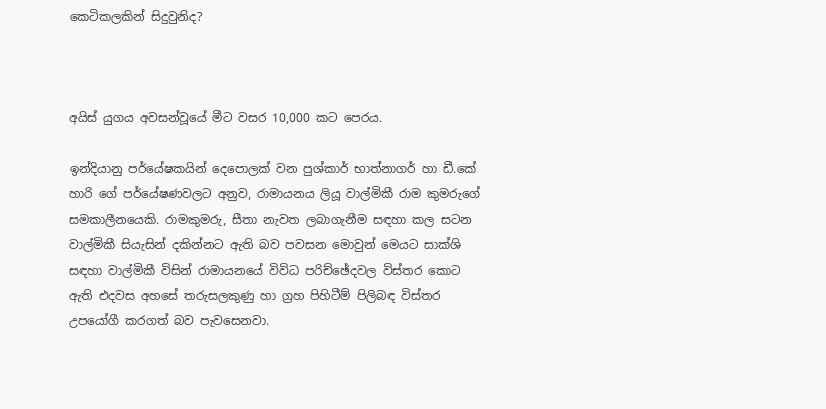කෙටිකලකින් සිදුවුනිද?



අයිස් යුගය අවසන්වූයේ මීට වසර 10,000 කට පෙරය.

ඉන්දියානු පර්යේෂකයින් දෙපොලක් වන පුශ්කාර් භාත්නාගර් හා ඩී.කේ හාරි ගේ පර්යේෂණවලට අනුව, රාමායනය ලියූ වාල්මිකී රාම කුමරුගේ සමකාලීනයෙකි. රාමකුමරු, සීතා නැවත ලබාගැනීම සඳහා කල සටන වාල්මිකී සියැසින් දකින්නට ඇති බව පවසන මොවුන් මෙයට සාක්ශි සඳහා වාල්මිකී විසින් රාමායනයේ විවිධ පරිච්ඡේදවල විස්තර කොට ඇති එදවස අහසේ තරුසලකුණු හා ග්‍රහ පිහිටීම් පිලිබඳ විස්තර උපයෝගී කරගත් බව පැවසෙනවා.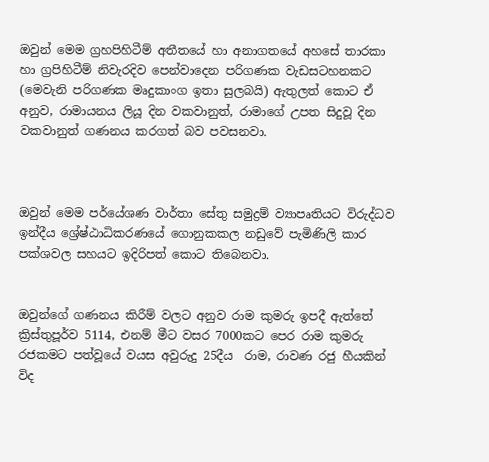ඔවුන් මෙම ග්‍රහපිහිටීම් අතීතයේ හා අනාගතයේ අහසේ තාරකා හා ග්‍රපිහිටීම් නිවැරදිව පෙන්වාදෙන පරිගණක වැඩසටහනකට (මෙවැනි පරිගණක මෘදුකාංග ඉතා සුලබයි) ඇතුලත් කොට ඒ අනුව, රාමායනය ලියූ දින වකවානුත්, රාමාගේ උපත සිදුවූ දින වකවානුත් ගණනය කරගත් බව පවසනවා.



ඔවුන් මෙම පර්යේශණ වාර්තා සේතු සමුද්‍රම් ව්‍යාපෘතියට විරුද්ධව ඉන්දීය ශ්‍රේෂ්ඨාධිකරණයේ ගොනුකකල නඩුවේ පැමිණිලි කාර පක්ශවල සහයට ඉදිරිපත් කොට තිබෙනවා.


ඔවුන්ගේ ගණනය කිරීම් වලට අනුව රාම කුමරු ඉපදී ඇත්තේ ක්‍රිස්තුපූර්ව 5114, එනම් මීට වසර 7000කට පෙර රාම කුමරු රජකමට පත්වූයේ වයස අවුරුදු 25දීය  රාම, රාවණ රජු හීයකින් විද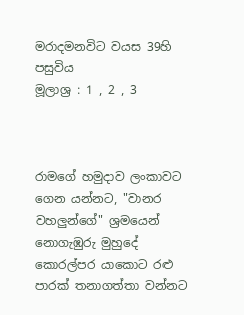මරාදමනවිට වයස 39හි පසුවිය
මූලාශ්‍ර : 1 , 2 , 3



රාමගේ හමුදාව ලංකාවට ගෙන යන්නට, "වානර වහලුන්ගේ" ශ්‍රමයෙන් නොගැඹුරු මුහුදේ කොරල්පර යාකොට රළු පාරක් තනාගත්තා වන්නට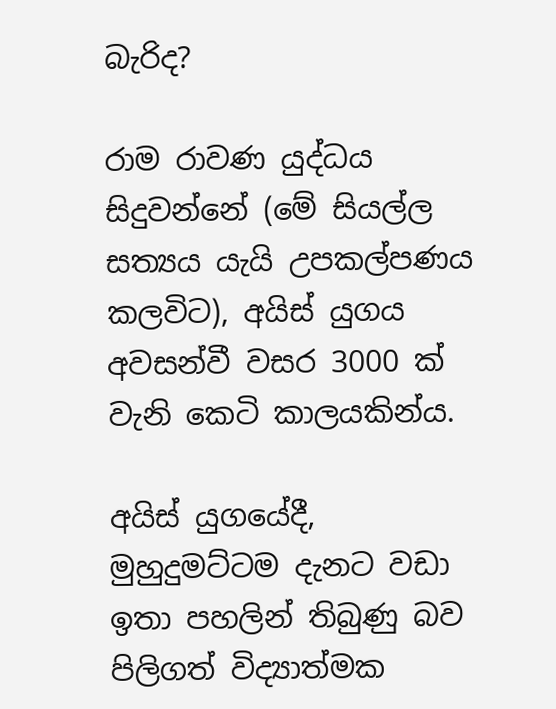බැරිද?

රාම රාවණ යුද්ධය සිදුවන්නේ (මේ සියල්ල සත්‍යය යැයි උපකල්පණය කලවිට), අයිස් යුගය අවසන්වී වසර 3000 ක් වැනි කෙටි කාලයකින්ය.

අයිස් යුගයේදී, මුහුදුමට්ටම දැනට වඩා ඉතා පහලින් තිබුණු බව පිලිගත් විද්‍යාත්මක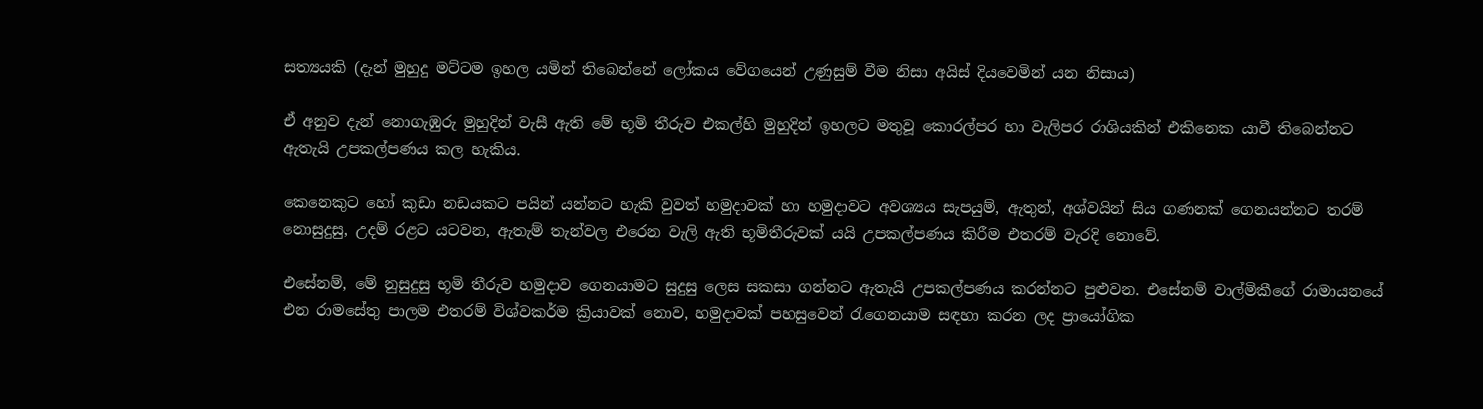සත්‍යයකි (දැන් මුහුදු මට්ටම ඉහල යමින් තිබෙන්නේ ලෝකය වේගයෙන් උණුසුම් වීම නිසා අයිස් දියවෙමින් යන නිසාය)

ඒ අනුව දැන් නොගැඹුරු මුහුදින් වැසී ඇති මේ භූමි තීරුව එකල්හි මුහුදින් ඉහලට මතුවූ කොරල්පර හා වැලිපර රාශියකින් එකිනෙක යාවී තිබෙන්නට ඇතැයි උපකල්පණය කල හැකිය.

කෙනෙකුට හෝ කුඩා නඩයකට පයින් යන්නට හැකි වුවත් හමුදාවක් හා හමුදාවට අවශ්‍යය සැපයුම්, ඇතුන්, අශ්වයින් සිය ගණනක් ගෙනයන්නට තරම් නොසුදුසු, උදම් රළට යටවන, ඇතැම් තැන්වල එරෙන වැලි ඇති භූමිතීරුවක් යයි උපකල්පණය කිරීම එතරම් වැරදි නොවේ.

එසේනම්, මේ නුසුදුසු භූමි තීරුව හමුදාව ගෙනයාමට සුදුසු ලෙස සකසා ගන්නට ඇතැයි උපකල්පණය කරන්නට පුළුවන. එසේනම් වාල්මිකීගේ රාමායනයේ එන රාමසේතු පාලම එතරම් විශ්වකර්ම ක්‍රියාවක් නොව, හමුදාවක් පහසුවෙන් රැගෙනයාම සඳහා කරන ලද ප්‍රායෝගික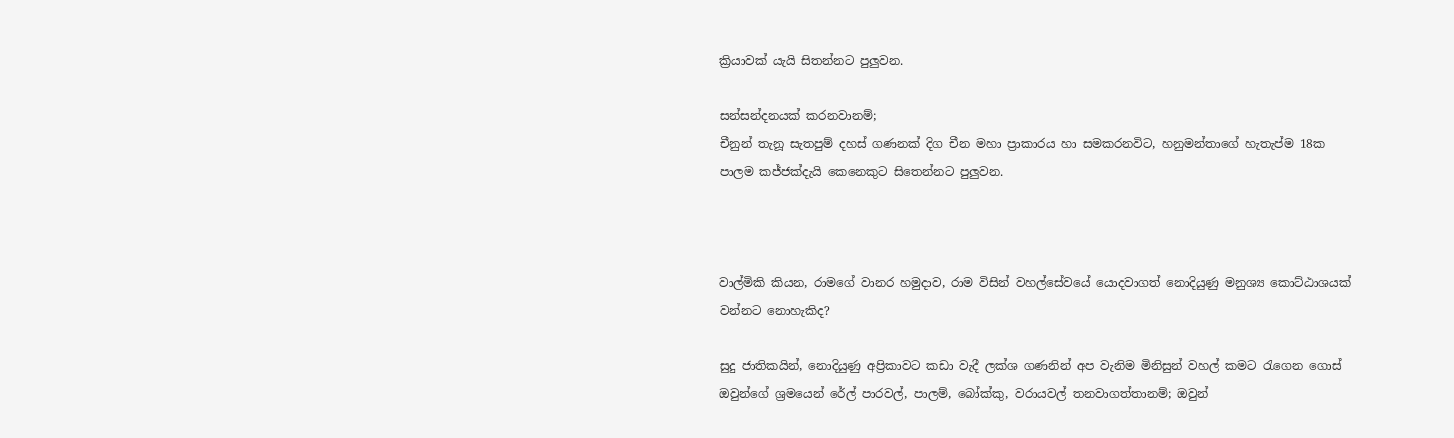ක්‍රියාවක් යැයි සිතන්නට පුලුවන.

සන්සන්දනයක් කරනවානම්;
චීනුන් තැනූ සැතපුම් දහස් ගණනක් දිග චීන මහා ප්‍රාකාරය හා සමකරනවිට, හනුමන්තාගේ හැතැප්ම 18ක පාලම කජ්ජක්දැයි කෙනෙකුට සිතෙන්නට පුලුවන.



වාල්මිකි කියන, රාමගේ වානර හමුදාව, රාම විසින් වහල්සේවයේ යොදවාගත් නොදියුණු මනුශ්‍ය කොට්ඨාශයක් වන්නට නොහැකිද?

සුදු ජාතිකයින්, නොදියුණු අප්‍රිකාවට කඩා වැදී ලක්ශ ගණනින් අප වැනිම මිනිසුන් වහල් කමට රැගෙන ගොස් ඔවුන්ගේ ශ්‍රමයෙන් රේල් පාරවල්, පාලම්, බෝක්කු, වරායවල් තනවාගත්තානම්; ඔවුන්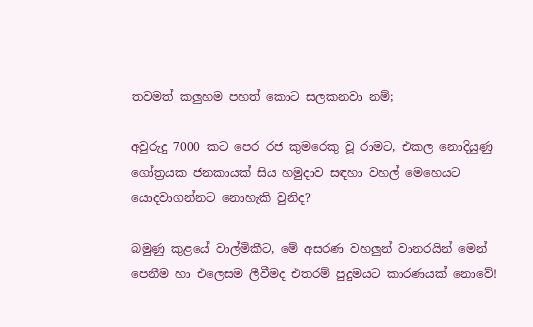තවමත් කලුහම පහත් කොට සලකනවා නම්;

අවුරුදු 7000 කට පෙර රජ කුමරෙකු වූ රාමට, එකල නොදියුණු ගෝත්‍රයක ජනකායක් සිය හමුදාව සඳහා වහල් මෙහෙයට යොදවාගන්නට නොහැකි වුනිද?

බමුණු කුළයේ වාල්මිකීට, මේ අසරණ වහලුන් වානරයින් මෙන් පෙනීම හා එලෙසම ලීවීමද එතරම් පුදුමයට කාරණයක් නොවේ!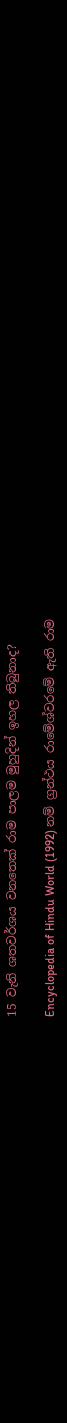15 වැනි ශතවර්ශය වනතෙක් රාම පාලම මුහුදින් ඉහල තිබුනාද?

Encyclopedia of Hindu World (1992) නම් ග්‍රන්ථය රාමේශ්වරමේ ඇති රාම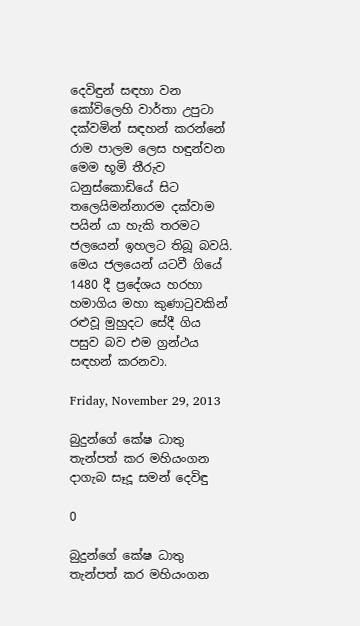දෙවිඳුන් සඳහා වන කෝවිලෙහි වාර්තා උපුටා දක්වමින් සඳහන් කරන්නේ රාම පාලම ලෙස හඳුන්වන මෙම භූමි තීරුව ධනුස්කොඩියේ සිට තලෙයිමන්නාරම දක්වාම පයින් යා හැකි තරමට ජලයෙන් ඉහලට තිබූ බවයි. මෙය ජලයෙන් යටවී ගියේ 1480 දී ප්‍රදේශය හරහා හමාගිය මහා කුණාටුවකින් රළුවූ මුහුදට සේදී ගිය පසුව බව එම ග්‍රන්ථය සඳහන් කරනවා.

Friday, November 29, 2013

බුදුන්ගේ කේෂ ධාතු තැන්පත් කර මහියංගන දාගැබ සෑදූ සමන් දෙවිඳු

0

බුදුන්ගේ කේෂ ධාතු තැන්පත් කර මහියංගන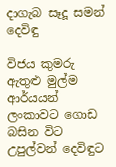දාගැබ සෑදූ සමන් දෙවිඳු

විජය කුමරු ඇතුළු මුල්ම ආර්යයන් ලංකාවට ගොඩ බසින විට උපුල්වන් දෙවිඳුට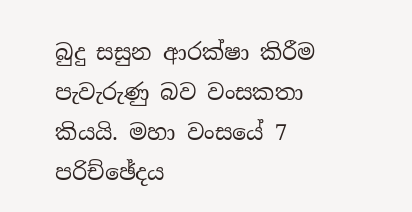බුදු සසුන ආරක්ෂා කිරීම පැවැරුණු බව වංසකතා කියයි. මහා වංසයේ 7 පරිච්ඡේදය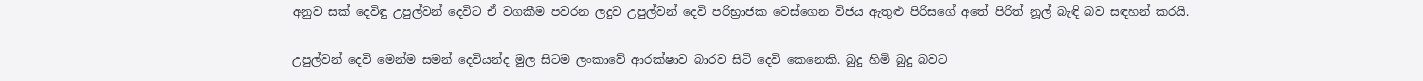අනුව සක් දෙවිඳු උපුල්වන් දෙවිට ඒ වගකීම පවරන ලදුව උපුල්වන් දෙවි පරිභ්‍රාජක වෙස්ගෙන විජය ඇතුළු පිරිසගේ අතේ පිරිත් නූල් බැඳි බව සඳහන් කරයි.

උපුල්වන් දෙවි මෙන්ම සමන් දෙවියන්ද මුල සිටම ලංකාවේ ආරක්ෂාව බාරව සිටි දෙවි කෙනෙකි. බුදු හිමි බුදු බවට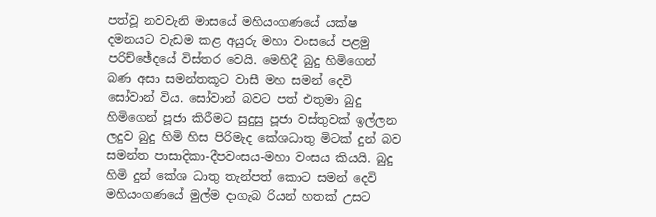පත්වූ නවවැනි මාසයේ මහියංගණයේ යක්ෂ දමනයට වැඩම කළ අයුරු මහා වංසයේ පළමු පරිච්ඡේදයේ විස්තර වෙයි. මෙහිදී බුදු හිමිගෙන් බණ අසා සමන්තකූට වාසී මහ සමන් දෙවි සෝවාන් විය. සෝවාන් බවට පත් එතුමා බුදු හිමිගෙන් පූජා කිරීමට සුදුසු පූජා වස්තුවක් ඉල්ලන ලදුව බුදු හිමි හිස පිරිමැද කේශධාතු මිටක් දුන් බව සමන්ත පාසාදිකා-දීපවංසය-මහා වංසය කියයි. බුදු හිමි දුන් කේශ ධාතු තැන්පත් කොට සමන් දෙවි මහියංගණයේ මුල්ම දාගැබ රියන් හතක් උසට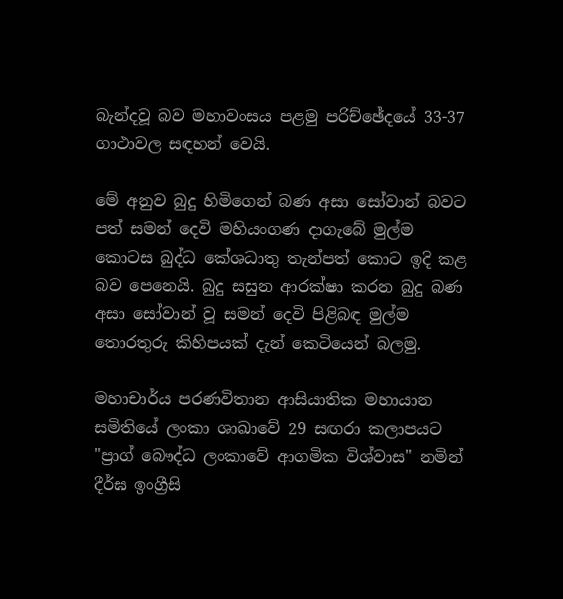බැන්දවූ බව මහාවංසය පළමු පරිච්ඡේදයේ 33-37 ගාථාවල සඳහන් වෙයි.

මේ අනුව බුදු හිමිගෙන් බණ අසා සෝවාන් බවට පත් සමන් දෙවි මහියංගණ දාගැබේ මුල්ම කොටස බුද්ධ කේශධාතු තැන්පත් කොට ඉදි කළ බව පෙනෙයි. බුදු සසුන ආරක්ෂා කරන බුදු බණ අසා සෝවාන් වූ සමන් දෙවි පිළිබඳ මුල්ම තොරතුරු කිහිපයක් දැන් කෙටියෙන් බලමු.

මහාචාර්ය පරණවිතාන ආසියාතික මහායාන සමිතියේ ලංකා ශාඛාවේ 29 සඟරා කලාපයට "ප්‍රාග් බෞද්ධ ලංකාවේ ආගමික විශ්වාස" නමින් දීර්ඝ ඉංග්‍රීසි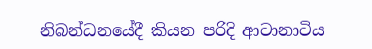නිබන්ධනයේදී කියන පරිදි ආටානාටිය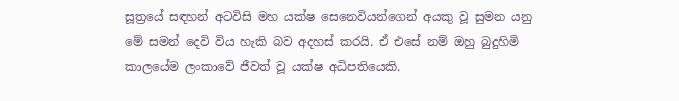සූත්‍රයේ සඳහන් අටවිසි මහ යක්ෂ සෙනෙවියන්ගෙන් අයකු වූ සුමන යනු මේ සමන් දෙවි විය හැකි බව අදහස් කරයි. ඒ එසේ නම් ඔහු බුදුහිමි කාලයේම ලංකාවේ ජීවත් වූ යක්ෂ අධිපතියෙකි.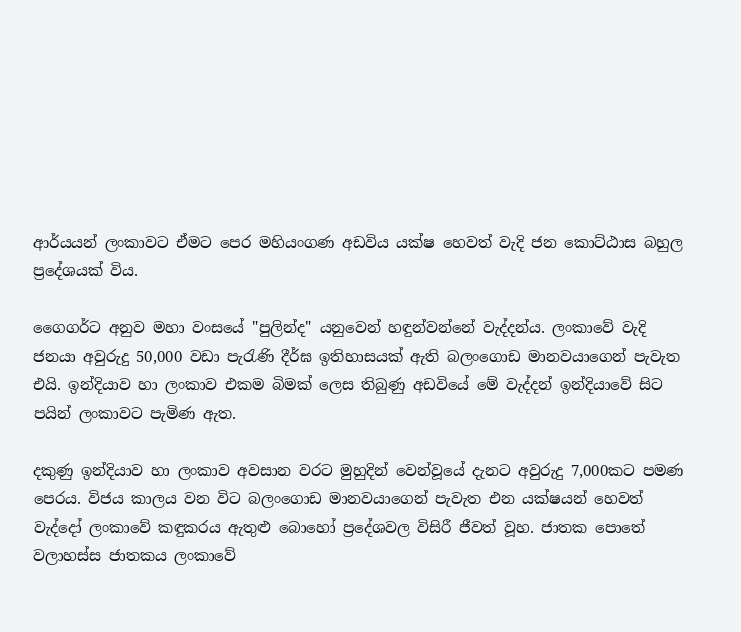ආර්යයන් ලංකාවට ඒමට පෙර මහියංගණ අඩවිය යක්ෂ හෙවත් වැදි ජන කොට්ඨාස බහුල ප්‍රදේශයක් විය.

ගෛගර්ට අනුව මහා වංසයේ "පුලින්ද" යනුවෙන් හඳුන්වන්නේ වැද්දන්ය. ලංකාවේ වැදි ජනයා අවුරුදු 50,000 වඩා පැරැණි දීර්ඝ ඉතිහාසයක් ඇති බලංගොඩ මානවයාගෙන් පැවැත එයි. ඉන්දියාව හා ලංකාව එකම බිමක් ලෙස තිබුණු අඩවියේ මේ වැද්දන් ඉන්දියාවේ සිට පයින් ලංකාවට පැමිණ ඇත.

දකුණු ඉන්දියාව හා ලංකාව අවසාන වරට මුහුදින් වෙන්වූයේ දැනට අවුරුදු 7,000කට පමණ පෙරය. විජය කාලය වන විට බලංගොඩ මානවයාගෙන් පැවැත එන යක්ෂයන් හෙවත් වැද්දෝ ලංකාවේ කඳුකරය ඇතුළු බොහෝ ප්‍රදේශවල විසිරී ජීවත් වූහ. ජාතක පොතේ වලාහස්ස ජාතකය ලංකාවේ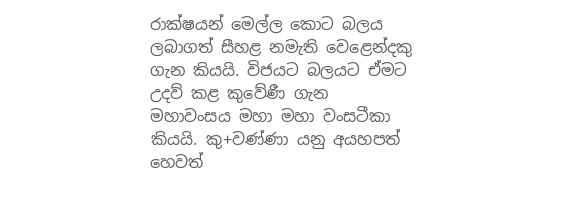රාක්ෂයන් මෙල්ල කොට බලය ලබාගත් සීහළ නමැති වෙළෙන්දකු ගැන කියයි. විජයට බලයට ඒමට උදව් කළ කුවේණී ගැන මහාවංසය මහා මහා වංසටීකා කියයි. කු+වණ්ණා යනු අයහපත් හෙවත්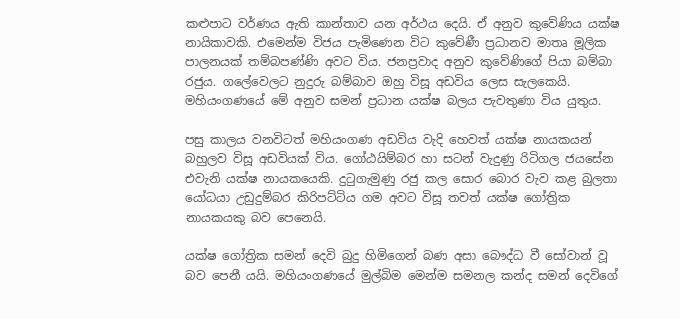කළුපාට වර්ණය ඇති කාන්තාව යන අර්ථය දෙයි. ඒ අනුව කුවේණිය යක්ෂ නායිකාවකි. එමෙන්ම විජය පැමිණෙන විට කුවේණී ප්‍රධානව මාතෘ මූලික පාලනයක් තම්බපණ්ණි අවට විය. ජනප්‍රවාද අනුව කුවේණිගේ පියා බම්බා රජුය. ගලේවෙලට නුදුරු බම්බාව ඔහු විසූ අඩවිය ලෙස සැලකෙයි. මහියංගණයේ මේ අනුව සමන් ප්‍රධාන යක්ෂ බලය පැවතුණා විය යුතුය.

පසු කාලය වනවිටත් මහියංගණ අඩවිය වැදි හෙවත් යක්ෂ නායකයන් බහුලව විසූ අඩවියක් විය. ගෝඨයිම්බර හා සටන් වැදුණු රිටිගල ජයසේන එවැනි යක්ෂ නායකයෙකි. දුටුගැමුණු රජු කල සොර බොර වැව කළ බුලතා යෝධයා උඩුදුම්බර කිරිපට්ටිය ගම අවට විසූ තවත් යක්ෂ ගෝත්‍රික නායකයකු බව පෙනෙයි.

යක්ෂ ගෝත්‍රික සමන් දෙවි බුදු හිමිගෙන් බණ අසා බෞද්ධ වී සෝවාන් වූ බව පෙනී යයි. මහියංගණයේ මුල්බිම මෙන්ම සමනල කන්ද සමන් දෙවිගේ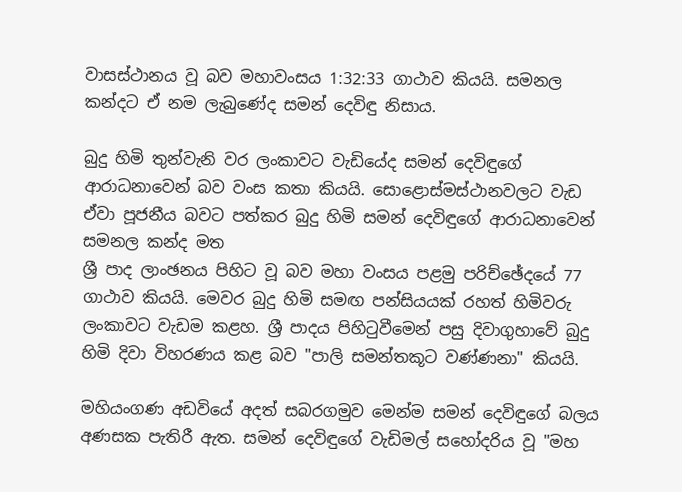වාසස්ථානය වූ බව මහාවංසය 1:32:33 ගාථාව කියයි. සමනල කන්දට ඒ නම ලැබුණේද සමන් දෙවිඳු නිසාය.

බුදු හිමි තුන්වැනි වර ලංකාවට වැඩියේද සමන් දෙවිඳුගේ ආරාධනාවෙන් බව වංස කතා කියයි. සොළොස්මස්ථානවලට වැඩ ඒවා පූජනීය බවට පත්කර බුදු හිමි සමන් දෙවිඳුගේ ආරාධනාවෙන් සමනල කන්ද මත
ශ්‍රී පාද ලාංඡනය පිහිට වූ බව මහා වංසය පළමු පරිච්ඡේදයේ 77 ගාථාව කියයි. මෙවර බුදු හිමි සමඟ පන්සියයක් රහත් හිමිවරු ලංකාවට වැඩම කළහ. ශ්‍රී පාදය පිහිටුවීමෙන් පසු දිවාගුහාවේ බුදු හිමි දිවා විහරණය කළ බව "පාලි සමන්තකූට වණ්ණනා" කියයි.

මහියංගණ අඩවියේ අදත් සබරගමුව මෙන්ම සමන් දෙවිඳුගේ බලය අණසක පැතිරී ඇත. සමන් දෙවිඳුගේ වැඩිමල් සහෝදරිය වූ "මහ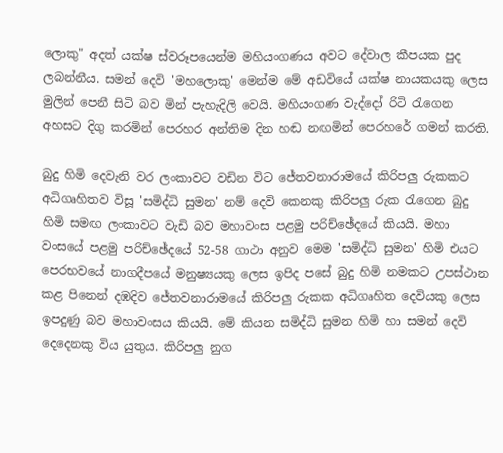ලොකු" අදත් යක්ෂ ස්වරූපයෙන්ම මහියංගණය අවට දේවාල කීපයක පුද ලබන්නීය. සමන් දෙවි 'මහලොකු' මෙන්ම මේ අඩවියේ යක්ෂ නායකයකු ලෙස මුලින් පෙනී සිටි බව මින් පැහැදිලි වෙයි. මහියංගණ වැද්දෝ රිටි රැගෙන අහසට දිගු කරමින් පෙරහර අන්තිම දින හඬ නඟමින් පෙරහරේ ගමන් කරති.

බුදු හිමි දෙවැනි වර ලංකාවට වඩින විට ජේතවනාරාමයේ කිරිපලු රුකකට අධිගෘහිතව විසූ 'සමිද්ධි සුමන' නම් දෙවි කෙනකු කිරිපලු රුක රැගෙන බුදු හිමි සමඟ ලංකාවට වැඩි බව මහාවංස පළමු පරිච්ඡේදයේ කියයි. මහා වංසයේ පළමු පරිච්ඡේදයේ 52-58 ගාථා අනුව මෙම 'සමිද්ධි සුමන' හිමි එයට පෙරභවයේ නාගදීපයේ මනුෂ්‍යයකු ලෙස ඉපිද පසේ බුදු හිමි නමකට උපස්ථාන කළ පිනෙන් දඹදිව ජේතවනාරාමයේ කිරිපලු රුකක අධිගෘහිත දෙවියකු ලෙස ඉපදුණු බව මහාවංසය කියයි. මේ කියන සමිද්ධි සුමන හිමි හා සමන් දෙවි දෙදෙනකු විය යුතුය. කිරිපලු නුග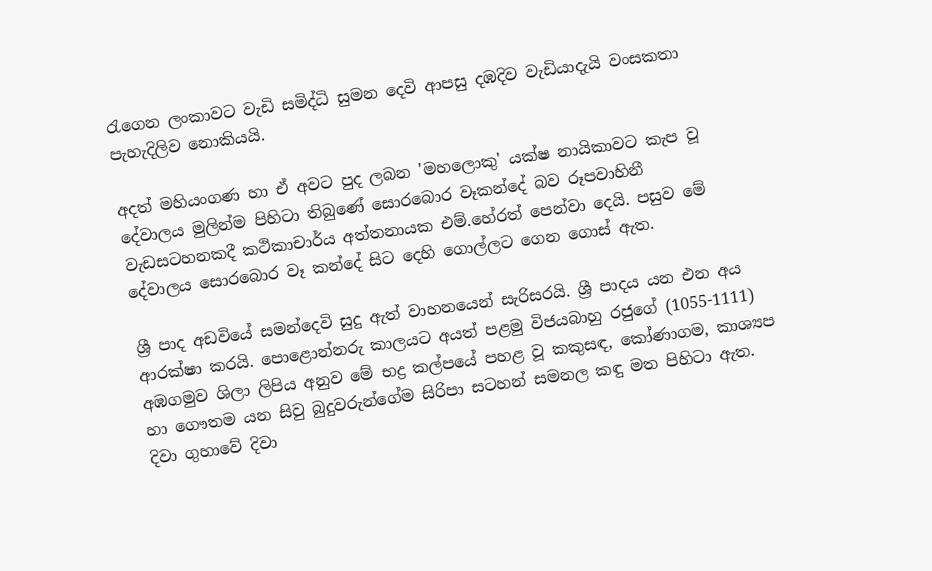රැගෙන ලංකාවට වැඩි සමිද්ධි සුමන දෙවි ආපසු දඹදිව වැඩියාදැයි වංසකතා පැහැදිලිව නොකියයි.

අදත් මහියංගණ හා ඒ අවට පුද ලබන 'මහලොකු' යක්ෂ නායිකාවට කැප වූ දේවාලය මුලින්ම පිහිටා තිබුණේ සොරබොර වෑකන්දේ බව රූපවාහිනී වැඩසටහනකදී කථිකාචාර්ය අත්තනායක එම්.හේරත් පෙන්වා දෙයි. පසුව මේ දේවාලය සොරබොර වෑ කන්දේ සිට දෙහි ගොල්ලට ගෙන ගොස් ඇත.

ශ්‍රී පාද අඩවියේ සමන්දෙවි සුදු ඇත් වාහනයෙන් සැරිසරයි. ශ්‍රී පාදය යන එන අය ආරක්ෂා කරයි. පොළොන්නරු කාලයට අයත් පළමු විජයබාහු රජුගේ (1055-1111) අඹගමුව ශිලා ලිපිය අනුව මේ භද්‍ර කල්පයේ පහළ වූ කකුසඳ, කෝණාගම, කාශ්‍යප හා ගෞතම යන සිවු බුදුවරුන්ගේම සිරිපා සටහන් සමනල කඳු මත පිහිටා ඇත. දිවා ගුහාවේ දිවා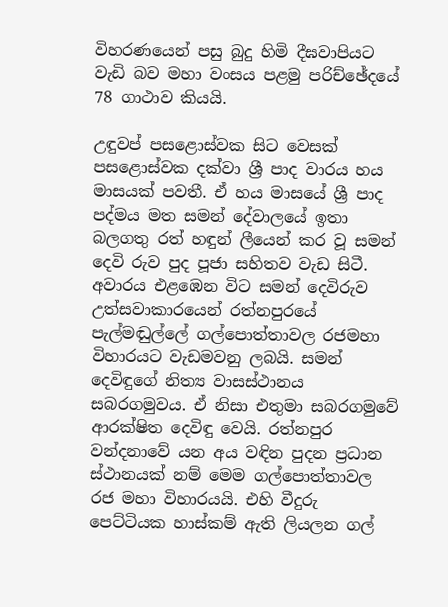විහරණයෙන් පසු බුදු හිමි දීඝවාපියට වැඩි බව මහා වංසය පළමු පරිච්ඡේදයේ 78 ගාථාව කියයි.

උඳුවප් පසළොස්වක සිට වෙසක් පසළොස්වක දක්වා ශ්‍රී පාද වාරය හය මාසයක් පවතී. ඒ හය මාසයේ ශ්‍රී පාද පද්මය මත සමන් දේවාලයේ ඉතා බලගතු රත් හඳුන් ලීයෙන් කර වූ සමන් දෙවි රුව පුද පූජා සහිතව වැඩ සිටී. අවාරය එළඹෙන විට සමන් දෙවිරුව උත්සවාකාරයෙන් රත්නපුරයේ පැල්මඬුල්ලේ ගල්පොත්තාවල රජමහා විහාරයට වැඩමවනු ලබයි. සමන් දෙවිඳුගේ නිත්‍ය වාසස්ථානය සබරගමුවය. ඒ නිසා එතුමා සබරගමුවේ ආරක්ෂිත දෙවිඳු වෙයි. රත්නපුර වන්දනාවේ යන අය වඳින පුදන ප්‍රධාන ස්ථානයක් නම් මෙම ගල්පොත්තාවල රජ මහා විහාරයයි. එහි වීදුරු පෙට්ටියක හාස්කම් ඇති ලියලන ගල්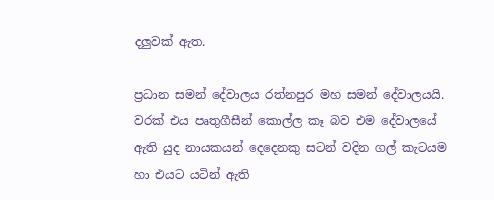දලුවක් ඇත.

ප්‍රධාන සමන් දේවාලය රත්නපුර මහ සමන් දේවාලයයි. වරක් එය පෘතුගීසීන් කොල්ල කෑ බව එම දේවාලයේ ඇති යුද නායකයන් දෙදෙනකු සටන් වදින ගල් කැටයම හා එයට යටින් ඇති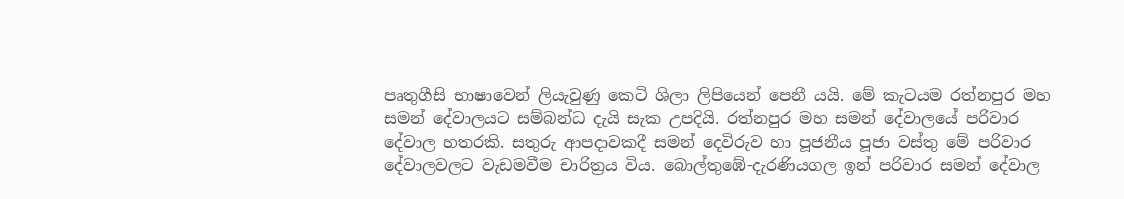පෘතුගීසි භාෂාවෙන් ලියැවුණු කෙටි ශිලා ලිපියෙන් පෙනී යයි. මේ කැටයම රත්නපුර මහ සමන් දේවාලයට සම්බන්ධ දැයි සැක උපදියි. රත්නපුර මහ සමන් දේවාලයේ පරිවාර දේවාල හතරකි. සතුරු ආපදාවකදී සමන් දෙවිරුව හා පූජනීය පූජා වස්තු මේ පරිවාර දේවාලවලට වැඩමවීම චාරිත්‍රය විය. බොල්තුඹේ-දැරණියගල ඉන් පරිවාර සමන් දේවාල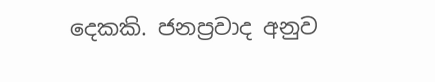දෙකකි. ජනප්‍රවාද අනුව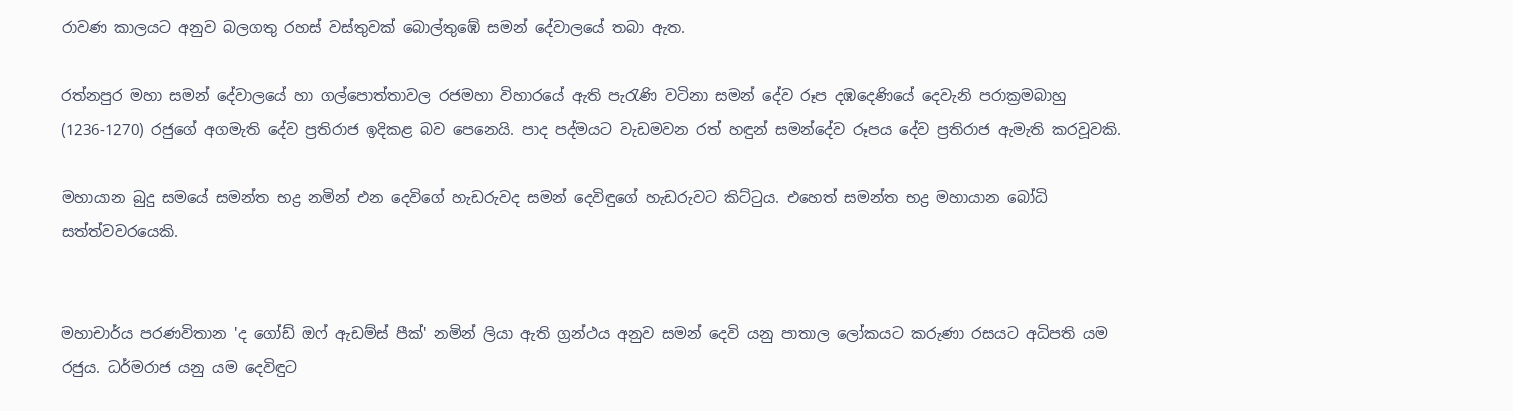රාවණ කාලයට අනුව බලගතු රහස් වස්තුවක් බොල්තුඹේ සමන් දේවාලයේ තබා ඇත.

රත්නපුර මහා සමන් දේවාලයේ හා ගල්පොත්තාවල රජමහා විහාරයේ ඇති පැරැණි වටිනා සමන් දේව රූප දඹදෙණියේ දෙවැනි පරාක්‍රමබාහු (1236-1270) රජුගේ අගමැති දේව ප්‍රතිරාජ ඉදිකළ බව පෙනෙයි. පාද පද්මයට වැඩමවන රත් හඳුන් සමන්දේව රූපය දේව ප්‍රතිරාජ ඇමැති කරවූවකි.

මහායාන බුදු සමයේ සමන්ත භද්‍ර නමින් එන දෙවිගේ හැඩරුවද සමන් දෙවිඳුගේ හැඩරුවට කිට්ටුය. එහෙත් සමන්ත භද්‍ර මහායාන බෝධි සත්ත්වවරයෙකි.


මහාචාර්ය පරණවිතාන 'ද ගෝඩ් ඔෆ් ඇඩම්ස් පීක්' නමින් ලියා ඇති ග්‍රන්ථය අනුව සමන් දෙවි යනු පාතාල ලෝකයට කරුණා රසයට අධිපති යම රජුය. ධර්මරාජ යනු යම දෙවිඳුට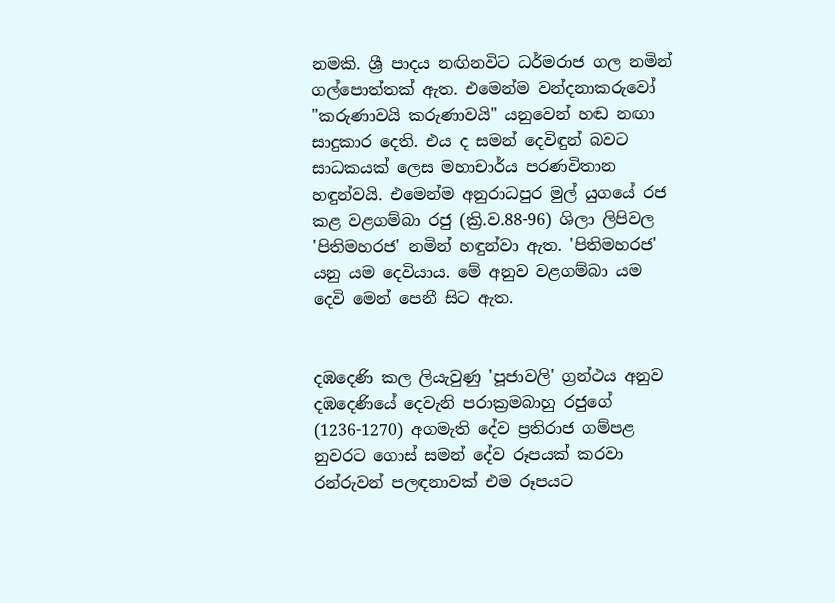නමකි. ශ්‍රී පාදය නඟිනවිට ධර්මරාජ ගල නමින් ගල්පොත්තක් ඇත. එමෙන්ම වන්දනාකරුවෝ "කරුණාවයි කරුණාවයි" යනුවෙන් හඬ නඟා සාදුකාර දෙති. එය ද සමන් දෙවිඳුන් බවට සාධකයක් ලෙස මහාචාර්ය පරණවිතාන හඳුන්වයි. එමෙන්ම අනුරාධපුර මුල් යුගයේ රජ කළ වළගම්බා රජු (ක්‍රි.ව.88-96) ශිලා ලිපිවල 'පිතිමහරජ' නමින් හඳුන්වා ඇත. 'පිතිමහරජ' යනු යම දෙවියාය. මේ අනුව වළගම්බා යම දෙවි මෙන් පෙනී සිට ඇත.


දඹදෙණි කල ලියැවුණු 'පූජාවලි' ග්‍රන්ථය අනුව දඹදෙණියේ දෙවැනි පරාක්‍රමබාහු රජුගේ (1236-1270) අගමැති දේව ප්‍රතිරාජ ගම්පළ නුවරට ගොස් සමන් දේව රූපයක් කරවා රන්රුවන් පලඳනාවක් එම රූපයට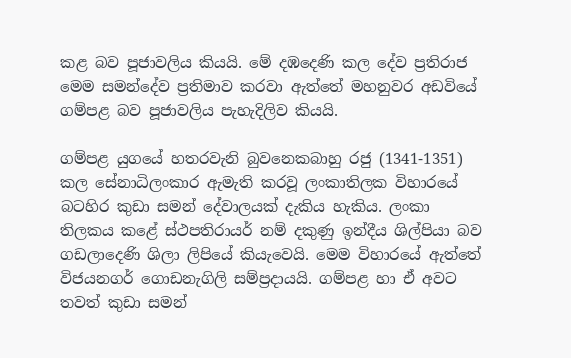කළ බව පූජාවලිය කියයි. මේ දඹදෙණි කල දේව ප්‍රතිරාජ මෙම සමන්දේව ප්‍රතිමාව කරවා ඇත්තේ මහනුවර අඩවියේ ගම්පළ බව පූජාවලිය පැහැදිලිව කියයි.

ගම්පළ යුගයේ හතරවැනි බුවනෙකබාහු රජු (1341-1351) කල සේනාධිලංකාර ඇමැති කරවූ ලංකාතිලක විහාරයේ බටහිර කුඩා සමන් දේවාලයක් දැකිය හැකිය. ලංකා තිලකය කළේ ස්ථපතිරායර් නම් දකුණු ඉන්දීය ශිල්පියා බව ගඩලාදෙණි ශිලා ලිපියේ කියැවෙයි. මෙම විහාරයේ ඇත්තේ විජයනගර් ගොඩනැගිලි සම්ප්‍රදායයි. ගම්පළ හා ඒ අවට තවත් කුඩා සමන්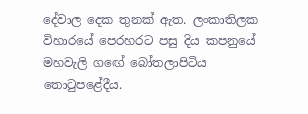දේවාල දෙක තුනක් ඇත. ලංකාතිලක විහාරයේ පෙරහරට පසු දිය කපනුයේ මහවැලි ගඟේ බෝතලාපිටිය තොටුපළේදීය.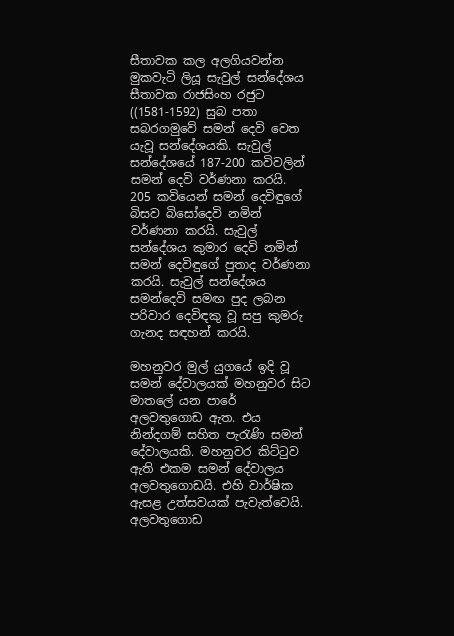සීතාවක කල අලගියවන්න මුකවැටි ලියූ සැවුල් සන්දේශය සීතාවක රාජසිංහ රජුට ((1581-1592) සුබ පතා සබරගමුවේ සමන් දෙවි වෙත යැවූ සන්දේශයකි. සැවුල් සන්දේශයේ 187-200 කවිවලින් සමන් දෙවි වර්ණනා කරයි. 205 කවියෙන් සමන් දෙවිඳුගේ බිසව බිසෝදෙවි නමින් වර්ණනා කරයි. සැවුල් සන්දේශය කුමාර දෙවි නමින් සමන් දෙවිඳුගේ පුතාද වර්ණනා කරයි. සැවුල් සන්දේශය සමන්දෙවි සමඟ පුද ලබන පරිවාර දෙවිඳකු වූ සපු කුමරු ගැනද සඳහන් කරයි.

මහනුවර මුල් යුගයේ ඉදි වූ සමන් දේවාලයක් මහනුවර සිට මාතලේ යන පාරේ අලවතුගොඩ ඇත. එය නින්දගම් සහිත පැරැණි සමන් දේවාලයකි. මහනුවර කිට්ටුව ඇති එකම සමන් දේවාලය අලවතුගොඩයි. එහි වාර්ෂික ඇසළ උත්සවයක් පැවැත්වෙයි. අලවතුගොඩ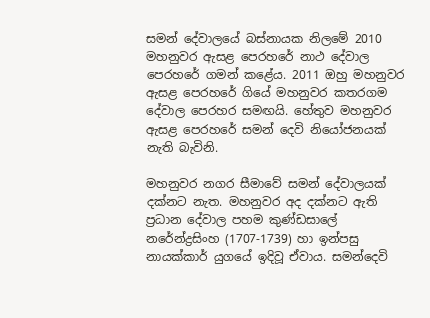සමන් දේවාලයේ බස්නායක නිලමේ 2010 මහනුවර ඇසළ පෙරහරේ නාථ දේවාල පෙරහරේ ගමන් කළේය. 2011 ඔහු මහනුවර ඇසළ පෙරහරේ ගියේ මහනුවර කතරගම දේවාල පෙරහර සමඟයි. හේතුව මහනුවර ඇසළ පෙරහරේ සමන් දෙවි නියෝජනයක් නැති බැවිනි.

මහනුවර නගර සීමාවේ සමන් දේවාලයක් දක්නට නැත. මහනුවර අද දක්නට ඇති ප්‍රධාන දේවාල පහම කුණ්ඩසාලේ නරේන්ද්‍රසිංහ (1707-1739) හා ඉන්පසු නායක්කාර් යුගයේ ඉදිවූ ඒවාය. සමන්දෙවි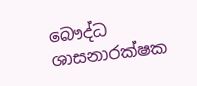බෞද්ධ ශාසනාරක්ෂක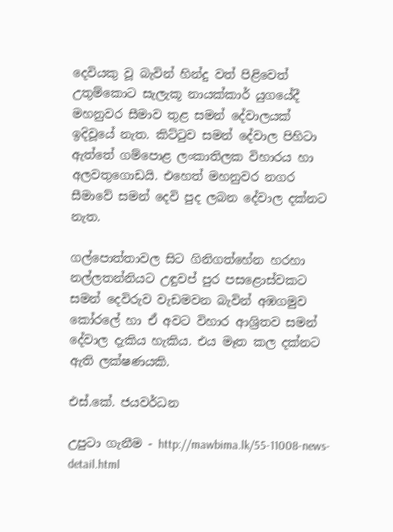දෙවියකු වූ බැවින් හින්දු වත් පිළිවෙත් උතුම්කොට සැලැකූ නායක්කාර් යුගයේදී මහනුවර සීමාව තුළ සමන් දේවාලයක් ඉදිවූයේ නැත. කිට්ටුව සමන් දේවාල පිහිටා ඇත්තේ ගම්පොළ ලංකාතිලක විහාරය හා අලවතුගොඩයි. එහෙත් මහනුවර නගර සීමාවේ සමන් දෙවි පුද ලබන දේවාල දක්නට නැත.

ගල්පොත්තාවල සිට ගිනිගත්හේන හරහා නල්ලතන්නියට උඳුවප් පුර පසළොස්වකට සමන් දෙවිරුව වැඩමවන බැවින් අඹගමුව කෝරලේ හා ඒ අවට විහාර ආශ්‍රිතව සමන් දේවාල දැකිය හැකිය. එය මෑත කල දක්නට ඇති ලක්ෂණයකි.

එස්.කේ. ජයවර්ධන

උපුටා ගැනීම - http://mawbima.lk/55-11008-news-detail.html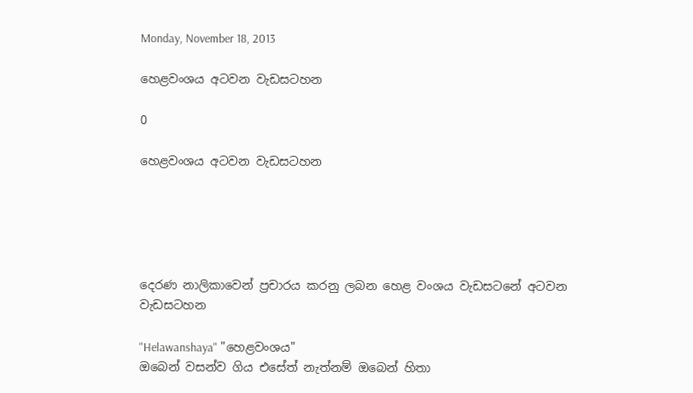Monday, November 18, 2013

හෙළවංශය අටවන වැඩසටහන

0

හෙළවංශය අටවන වැඩසටහන





දෙරණ නාලිකාවෙන් ප්‍රචාරය කරනු ලබන හෙළ වංශය වැඩසටනේ අටවන වැඩසටහන

"Helawanshaya" "හෙළවංශය"
ඔබෙන් වසන්ව ගිය එසේත් නැත්නම් ඔබෙන් හිතා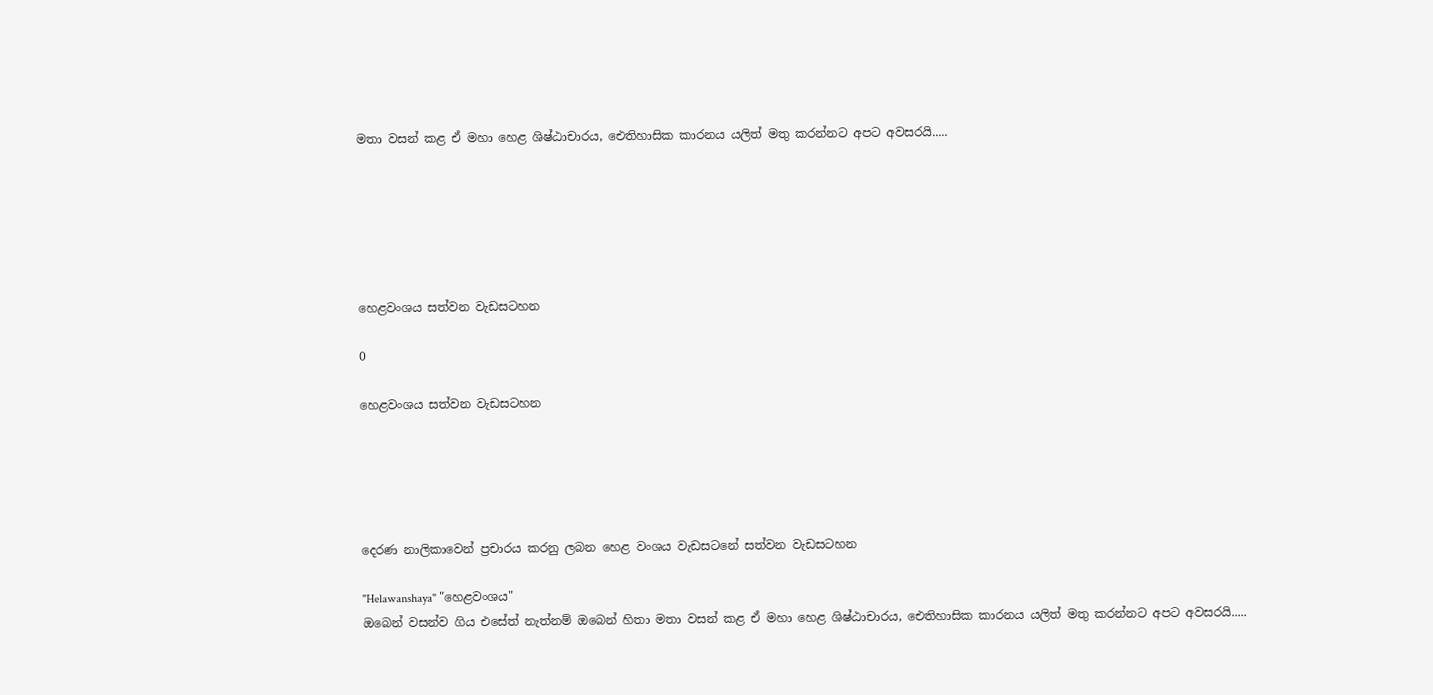මතා වසන් කළ ඒ මහා හෙළ ශිෂ්ඨාචාරය, ඓතිහාසික කාරනය යලිත් මතු කරන්නට අපට අවසරයි.....






හෙළවංශය සත්වන වැඩසටහන

0

හෙළවංශය සත්වන වැඩසටහන





දෙරණ නාලිකාවෙන් ප්‍රචාරය කරනු ලබන හෙළ වංශය වැඩසටනේ සත්වන වැඩසටහන

"Helawanshaya" "හෙළවංශය"
ඔබෙන් වසන්ව ගිය එසේත් නැත්නම් ඔබෙන් හිතා මතා වසන් කළ ඒ මහා හෙළ ශිෂ්ඨාචාරය, ඓතිහාසික කාරනය යලිත් මතු කරන්නට අපට අවසරයි.....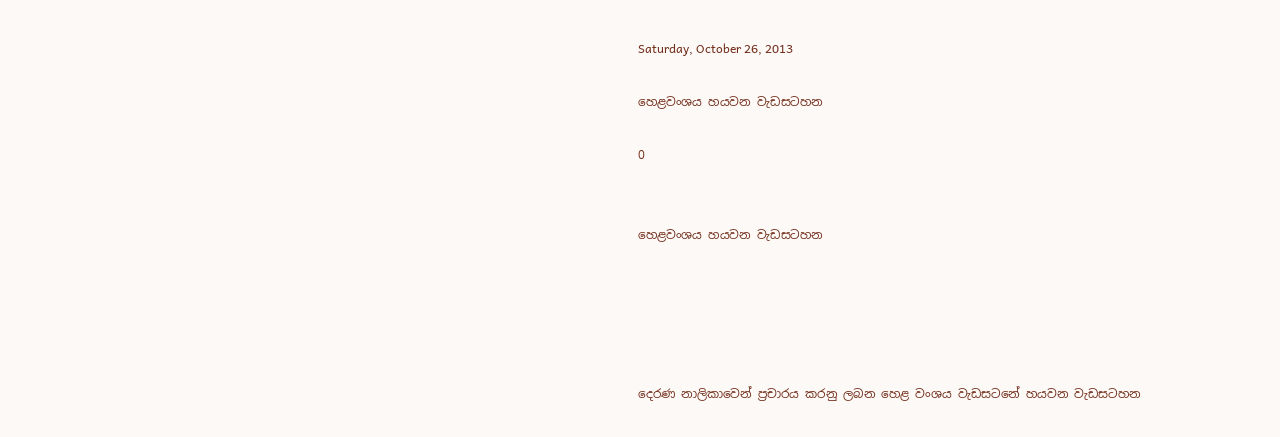Saturday, October 26, 2013

හෙළවංශය හයවන වැඩසටහන

0


හෙළවංශය හයවන වැඩසටහන





දෙරණ නාලිකාවෙන් ප්‍රචාරය කරනු ලබන හෙළ වංශය වැඩසටනේ හයවන වැඩසටහන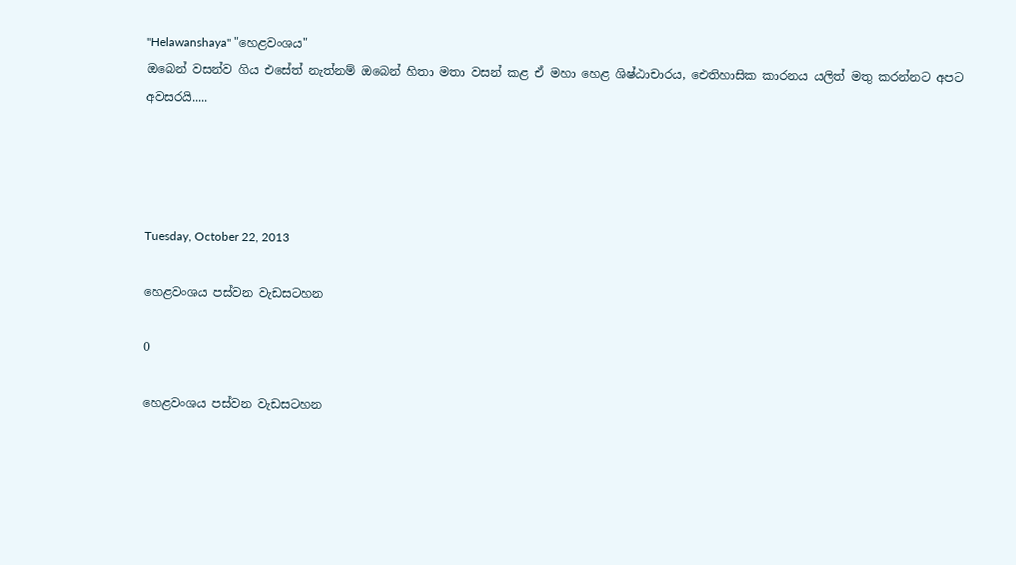"Helawanshaya" "හෙළවංශය"
ඔබෙන් වසන්ව ගිය එසේත් නැත්නම් ඔබෙන් හිතා මතා වසන් කළ ඒ මහා හෙළ ශිෂ්ඨාචාරය, ඓතිහාසික කාරනය යලිත් මතු කරන්නට අපට අවසරයි.....




Tuesday, October 22, 2013

හෙළවංශය පස්වන වැඩසටහන

0

හෙළවංශය පස්වන වැඩසටහන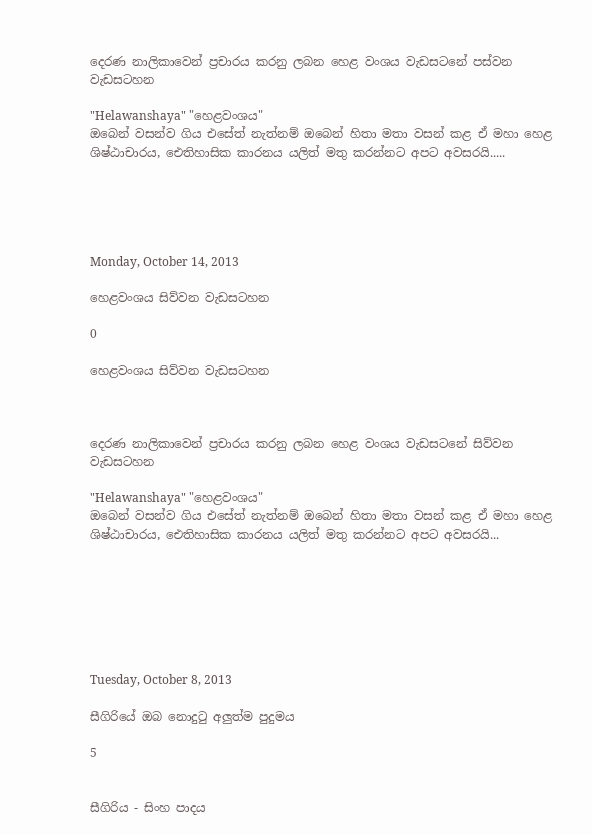දෙරණ නාලිකාවෙන් ප්‍රචාරය කරනු ලබන හෙළ වංශය වැඩසටනේ පස්වන වැඩසටහන

"Helawanshaya" "හෙළවංශය"
ඔබෙන් වසන්ව ගිය එසේත් නැත්නම් ඔබෙන් හිතා මතා වසන් කළ ඒ මහා හෙළ ශිෂ්ඨාචාරය, ඓතිහාසික කාරනය යලිත් මතු කරන්නට අපට අවසරයි.....





Monday, October 14, 2013

හෙළවංශය සිව්වන වැඩසටහන

0

හෙළවංශය සිව්වන වැඩසටහන



දෙරණ නාලිකාවෙන් ප්‍රචාරය කරනු ලබන හෙළ වංශය වැඩසටනේ සිව්වන වැඩසටහන

"Helawanshaya" "හෙළවංශය"
ඔබෙන් වසන්ව ගිය එසේත් නැත්නම් ඔබෙන් හිතා මතා වසන් කළ ඒ මහා හෙළ ශිෂ්ඨාචාරය, ඓතිහාසික කාරනය යලිත් මතු කරන්නට අපට අවසරයි...







Tuesday, October 8, 2013

සීගිරියේ ඔබ නොදුටු අලුත්ම පුදුමය

5


සීගිරිය - සිංහ පාදය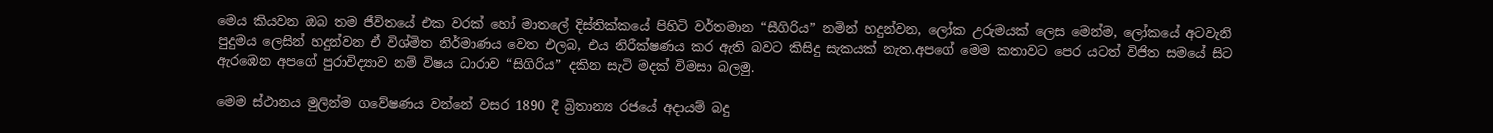මෙය කියවන ඔබ තම ජීවිතයේ එක වරක් හෝ මාතලේ දිස්තික්කයේ පිහිටි වර්තමාන “සීගිරිය” නමින් හදුන්වන, ලෝක උරුමයක් ලෙස මෙන්ම, ලෝකයේ අටවැනි පුදුමය ලෙසින් හදුන්වන ඒ විශ්මිත නිර්මාණය වෙත එලබ, එය නිරීක්ෂණය කර ඇති බවට කිසිදු සැකයක් නැත.අපගේ මෙම කතාවට පෙර යටත් විජිත සමයේ සිට ඇරඹෙන අපගේ පුරාවිද්‍යාව නම් විෂය ධාරාව “සිගිරිය” දකින සැටි මදක් විමසා බලමු.

මෙම ස්ථානය මුලින්ම ගවේෂණය වන්නේ වසර 1890 දී බ්‍රිතාන්‍ය රජයේ අදායම් බදු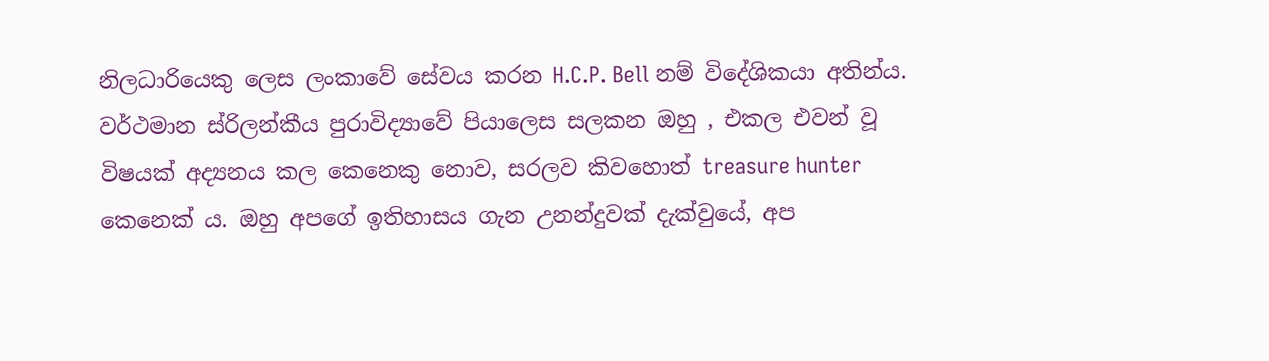නිලධාරියෙකු ලෙස ලංකාවේ සේවය කරන H.C.P. Bell නම් විදේශිකයා අතින්ය. වර්ථමාන ස්රිලන්කීය පුරාවිද්‍යාවේ පියාලෙස සලකන ඔහු , එකල එවන් වූ විෂයක් අද්‍යනය කල කෙනෙකු නොව, සරලව කිවහොත් treasure hunter කෙනෙක් ය. ඔහු අපගේ ඉතිහාසය ගැන උනන්දුවක් දැක්වුයේ, අප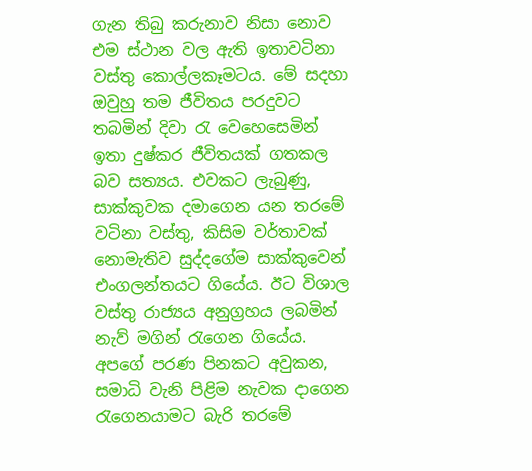ගැන තිබු කරුනාව නිසා නොව එම ස්ථාන වල ඇති ඉතාවටිනා වස්තු කොල්ලකෑමටය. මේ සදහා ඔවුහු තම ජීවිතය පරදුවට තබමින් දිවා රැ වෙහෙසෙමින් ඉතා දුෂ්කර ජීවිතයක් ගතකල බව සත්‍යය. එවකට ලැබුණු, සාක්කුවක දමාගෙන යන තරමේ වටිනා වස්තු, කිසිම වර්තාවක් නොමැතිව සුද්දගේම සාක්කුවෙන් එංගලන්තයට ගියේය. ඊට විශාල වස්තු රාජ්‍යය අනුග්‍රහය ලබමින් නැව් මගින් රැගෙන ගියේය. අපගේ පරණ පිනකට අවුකන, සමාධි වැනි පිළිම නැවක දාගෙන රැගෙනයාමට බැරි තරමේ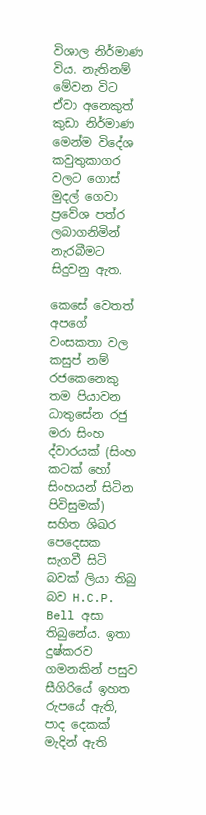විශාල නිර්මාණ විය. නැතිනම් මේවන විට ඒවා අනෙකුත් කුඩා නිර්මාණ මෙන්ම විදේශ කවුතුකාගර වලට ගොස් මුදල් ගෙවා ප්‍රවේශ පත්ර ලබාගනිමින් නැරබීමට සිදුවනු ඇත.

කෙසේ වෙතත් අපගේ වංසකතා වල කසුප් නම් රජකෙනෙකු තම පියාවන ධාතුසේන රජු මරා සිංහ ද්වාරයක් (සිංහ කටක් හෝ සිංහයන් සිටින පිවිසුමක්) සහිත ශිඛර පෙදෙසක සැගවී සිටි බවක් ලියා තිබු බව H.C.P. Bell අසා තිබුනේය. ඉතා දුෂ්කරව ගමනකින් පසුව සීගිරියේ ඉහත රුපයේ ඇති, පාද දෙකක් මැදින් ඇති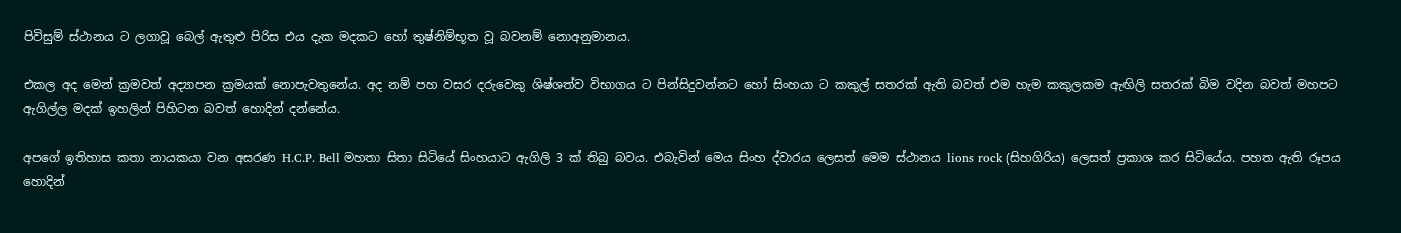පිවිසුම් ස්ථානය ට ලගාවූ බෙල් ඇතුළු පිරිස එය දැක මදකට හෝ තුෂ්නිම්භූත වූ බවනම් නොඅනුමානය.

එකල අද මෙන් ක්‍රමවත් අද්‍යාපන ක්‍රමයක් නොපැවතුනේය. අද නම් පහ වසර දරුවෙකු ශිෂ්ශත්ව විභාගය ට පින්සිදුවන්නට හෝ සිංහයා ට කකුල් සතරක් ඇති බවත් එම හැම කකුලකම ඇඟිලි සතරක් බිම වදින බවත් මහපට ඇගිල්ල මදක් ඉහලින් පිහිටන බවත් හොදින් දන්නේය.

අපගේ ඉතිහාස කතා නායකයා වන අසරණ H.C.P. Bell මහතා සිතා සිටියේ සිංහයාට ඇගිලි 3 ක් තිබු බවය. එබැවින් මෙය සිංහ ද්වාරය ලෙසත් මෙම ස්ථානය lions rock (සිහගිරිය) ලෙසත් ප්‍රකාශ කර සිටියේය. පහත ඇති රූපය හොදින්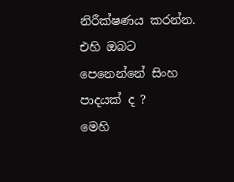නිරීක්ෂණය කරන්න. එහි ඔබට පෙනෙන්නේ සිංහ පාදයක් ද ?
මෙහි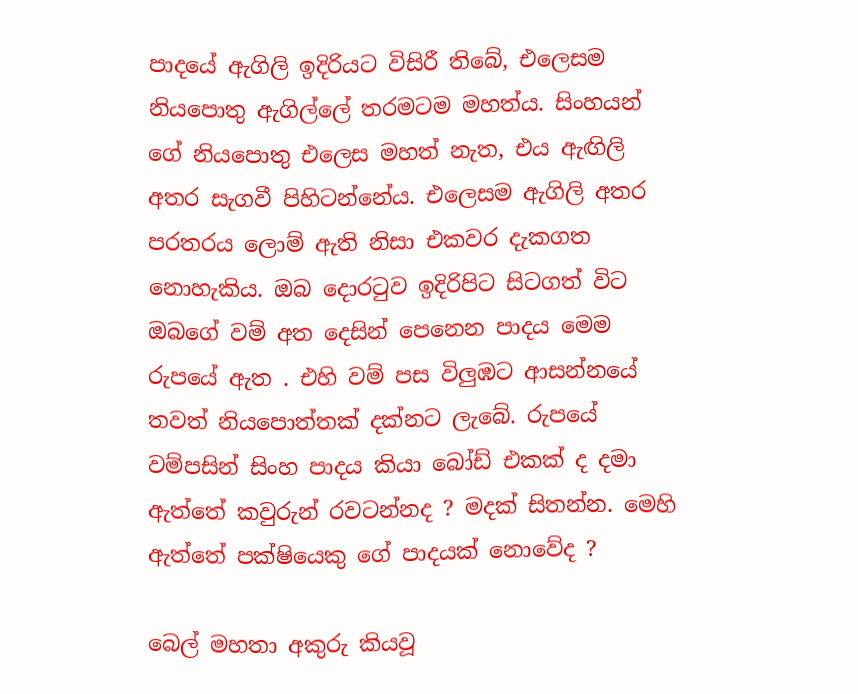පාදයේ ඇගිලි ඉදිරියට විසිරී තිබේ, එලෙසම නියපොතු ඇගිල්ලේ තරමටම මහත්ය. සිංහයන් ගේ නියපොතු එලෙස මහත් නැත, එය ඇඟිලි අතර සැගවී පිහිටන්නේය. එලෙසම ඇගිලි අතර පරතරය ලොම් ඇති නිසා එකවර දැකගත නොහැකිය. ඔබ දොරටුව ඉදිරිපිට සිටගත් විට ඔබගේ වම් අත දෙසින් පෙනෙන පාදය මෙම රුපයේ ඇත . එහි වම් පස විලුඹට ආසන්නයේ තවත් නියපොත්තක් දක්නට ලැබේ. රුපයේ වම්පසින් සිංහ පාදය කියා බෝඩ් එකක් ද දමා ඇත්තේ කවුරුන් රවටන්නද ? මදක් සිතන්න. මෙහි ඇත්තේ පක්ෂියෙකු ගේ පාදයක් නොවේද ?

බෙල් මහතා අකුරු කියවූ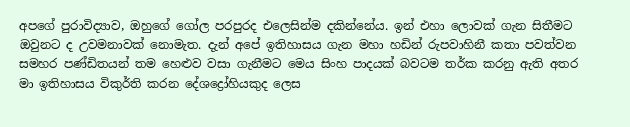අපගේ පුරාවිද්‍යාව, ඔහුගේ ගෝල පරපුරද එලෙසින්ම දකින්නේය. ඉන් එහා ලොවක් ගැන සිතීමට ඔවුනට ද උවමනාවක් නොමැත. දැන් අපේ ඉතිහාසය ගැන මහා හඩින් රුපවාහිනී කතා පවත්වන සමහර පණ්ඩිතයන් තම හෙළුව වසා ගැනීමට මෙය සිංහ පාදයක් බවටම තර්ක කරනු ඇති අතර මා ඉතිහාසය විකුර්ති කරන දේශද්‍රෝහියකුද ලෙස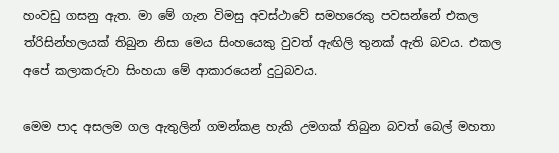හංවඩු ගසනු ඇත. මා මේ ගැන විමසු අවස්ථාවේ සමහරෙකු පවසන්නේ එකල ත්රිසින්හලයක් තිබුන නිසා මෙය සිංහයෙකු වුවත් ඇඟිලි තුනක් ඇති බවය. එකල අපේ කලාකරුවා සිංහයා මේ ආකාරයෙන් දුටුබවය.

මෙම පාද අසලම ගල ඇතුලින් ගමන්කළ හැකි උමගක් තිබුන බවත් බෙල් මහතා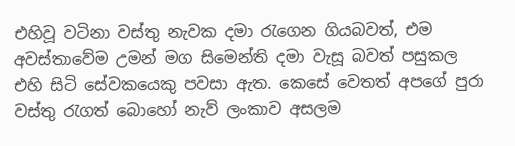එහිවූ වටිනා වස්තු නැවක දමා රැගෙන ගියබවත්, එම අවස්තාවේම උමන් මග සිමෙන්ති දමා වැසූ බවත් පසුකල එහි සිටි සේවකයෙකු පවසා ඇත. කෙසේ වෙතත් අපගේ පුරා වස්තු රැගත් බොහෝ නැව් ලංකාව අසලම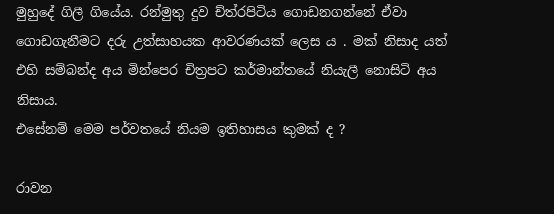මුහුදේ ගිලී ගියේය. රන්මුතු දුව ච්ත්රපිටිය ගොඩනගන්නේ ඒවා ගොඩගැනීමට දරු උත්සාහයක ආවරණයක් ලෙස ය . මක් නිසාද යත් එහි සම්බන්ද අය මින්පෙර චිත්‍රපට කර්මාන්තයේ නියැලී නොසිටි අය නිසාය.
එසේනම් මෙම පර්වතයේ නියම ඉතිහාසය කුමක් ද ?

රාවන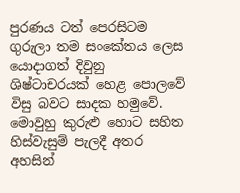පුරණය ටත් පෙරසිටම ගුරුලා තම සංකේතය ලෙස යොදාගත් දිවුනු ශිෂ්ටාචරයක් හෙළ පොලවේ විසු බවට සාදක හමුවේ. මොවුහු කුරුළු හොට සහිත හිස්වැසුම් පැලදී අතර අහසින්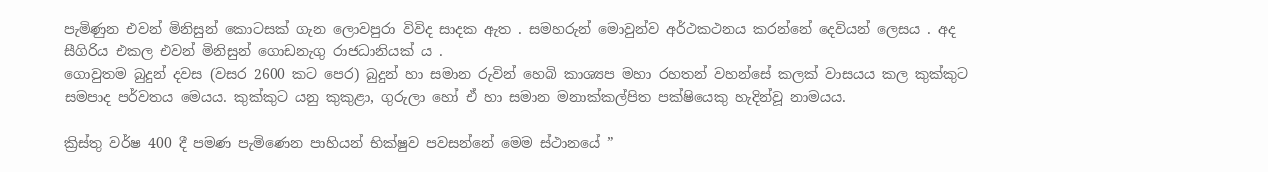පැමිණුන එවන් මිනිසුන් කොටසක් ගැන ලොවපුරා විවිද සාදක ඇත . සමහරුන් මොවුන්ව අර්ථකථනය කරන්නේ දෙවියන් ලෙසය . අද සීගිරිය එකල එවන් මිනිසුන් ගොඩනැගු රාජධානියක් ය .
ගොවුතම බුදුන් දවස (වසර 2600 කට පෙර) බුදුන් හා සමාන රුවින් හෙබි කාශ්‍යප මහා රහතන් වහන්සේ කලක් වාසයය කල කුක්කුට සමපාද පර්වතය මෙයය. කුක්කුට යනු කුකුළා, ගුරුලා හෝ ඒ හා සමාන මනාක්කල්පිත පක්ෂියෙකු හැදින්වූ නාමයය.

ක්‍රිස්තු වර්ෂ 400 දී පමණ පැමිණෙන පාහියන් භික්ෂුව පවසන්නේ මෙම ස්ථානයේ ”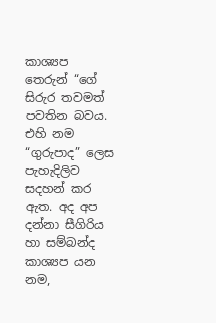කාශ්‍යප තෙරුන් “ගේ සිරුර තවමත් පවතින බවය. එහි නම “ගුරුපාද” ලෙස පැහැදිලිව සදහන් කර ඇත. අද අප දන්නා සීගිරිය හා සම්බන්ද කාශ්‍යප යන නම,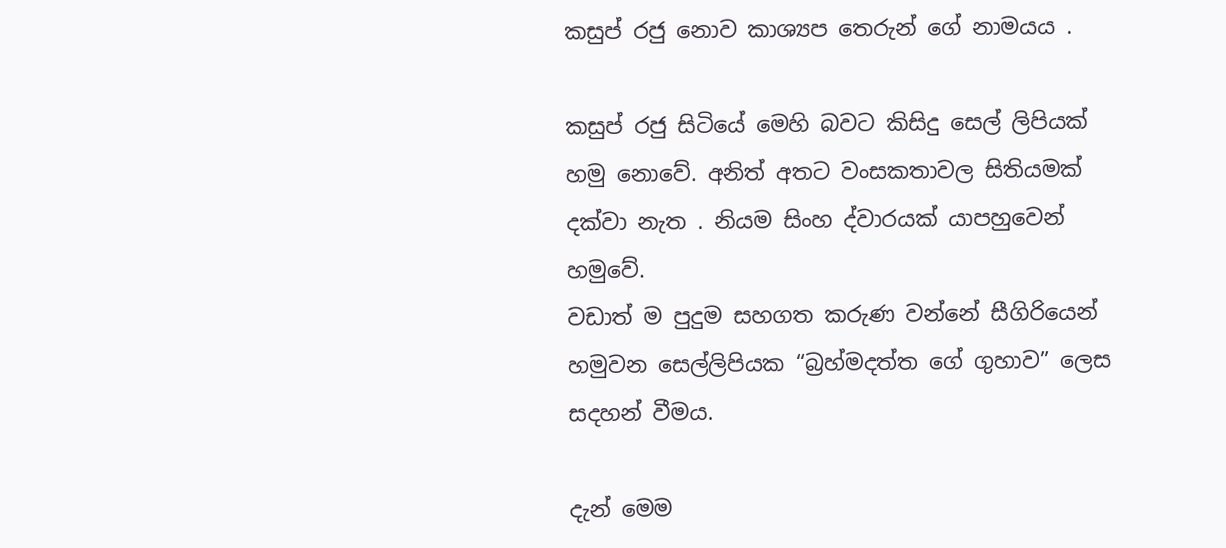කසුප් රජු නොව කාශ්‍යප තෙරුන් ගේ නාමයය .

කසුප් රජු සිටියේ මෙහි බවට කිසිදු සෙල් ලිපියක් හමු නොවේ. අනිත් අතට වංසකතාවල සිතියමක් දක්වා නැත . නියම සිංහ ද්වාරයක් යාපහුවෙන් හමුවේ.
වඩාත් ම පුදුම සහගත කරුණ වන්නේ සීගිරියෙන් හමුවන සෙල්ලිපියක “බ්‍රහ්මදත්ත ගේ ගුහාව” ලෙස සදහන් වීමය.

දැන් මෙම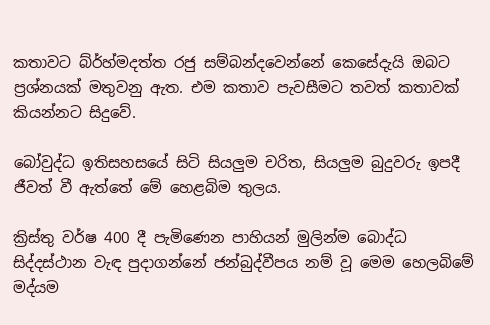කතාවට බ්ර්හ්මදත්ත රජු සම්බන්දවෙන්නේ කෙසේදැයි ඔබට ප්‍රශ්නයක් මතුවනු ඇත. එම කතාව පැවසීමට තවත් කතාවක් කියන්නට සිදුවේ.

බෝවුද්ධ ඉතිසහසයේ සිටි සියලුම චරිත, සියලුම බුදුවරු ඉපදී ජීවත් වී ඇත්තේ මේ හෙළබිම තුලය.

ක්‍රිස්තු වර්ෂ 400 දී පැමිණෙන පාහියන් මුලින්ම බොද්ධ සිද්දස්ථාන වැඳ පුදාගන්නේ ජන්බුද්වීපය නම් වූ මෙම හෙලබිමේ මද්යම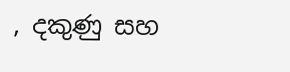, දකුණු සහ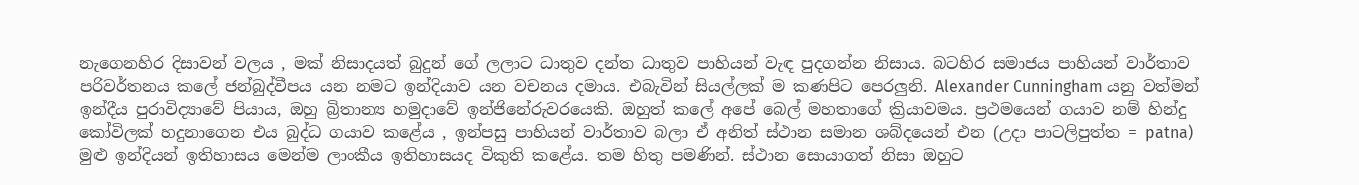නැගෙනහිර දිසාවන් වලය , මක් නිසාදයත් බුදුන් ගේ ලලාට ධාතුව දන්ත ධාතුව පාහියන් වැඳ පුදගන්න නිසාය. බටහිර සමාජය පාහියන් වාර්තාව පරිවර්තනය කලේ ජන්බුද්වීපය යන නමට ඉන්දියාව යන වචනය දමාය. එබැවින් සියල්ලක් ම කණපිට පෙරලුනි. Alexander Cunningham යනු වත්මන් ඉන්දීය පුරාවිද්‍යාවේ පියාය, ඔහු බ්‍රිතාන්‍ය හමුදාවේ ඉන්ජිනේරුවරයෙකි. ඔහුත් කලේ අපේ බෙල් මහතාගේ ක්‍රියාවමය. ප්‍රථමයෙන් ගයාව නම් හින්දු කෝවිලක් හදුනාගෙන එය බුද්ධ ගයාව කළේය , ඉන්පසු පාහියන් වාර්තාව බලා ඒ අනිත් ස්ථාන සමාන ශබ්දයෙන් එන (උදා පාටලිපුත්ත = patna) මුළු ඉන්දියන් ඉතිහාසය මෙන්ම ලාංකීය ඉතිහාසයද විකුති කළේය. තම හිතු පමණින්. ස්ථාන සොයාගත් නිසා ඔහුට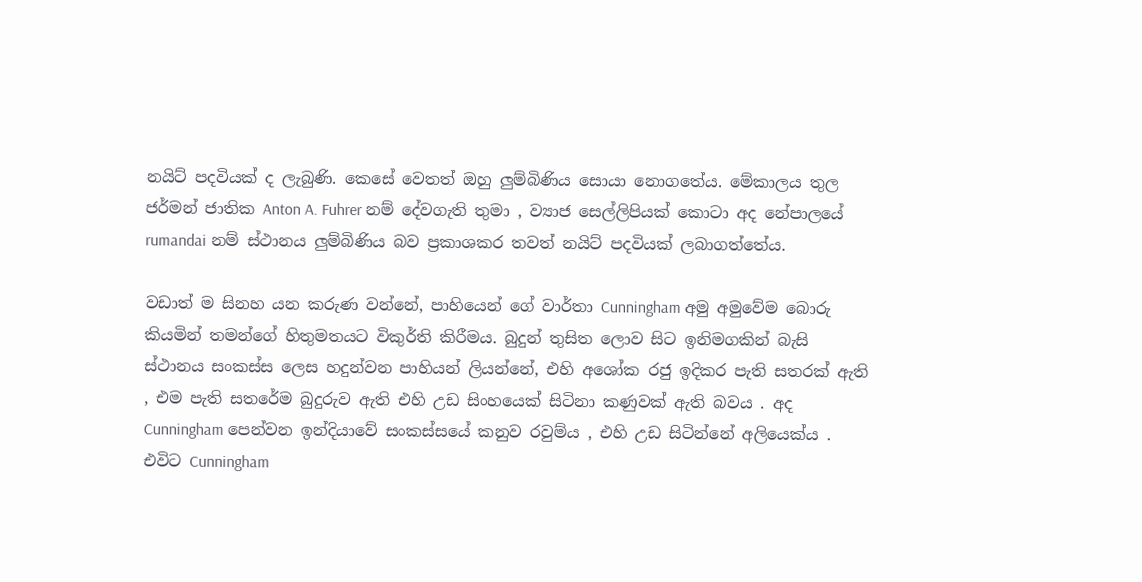නයිට් පදවියක් ද ලැබුණි. කෙසේ වෙතත් ඔහු ලුම්බිණිය සොයා නොගතේය. මේකාලය තුල ජර්මන් ජාතික Anton A. Fuhrer නම් දේවගැති තුමා , ව්‍යාජ සෙල්ලිපියක් කොටා අද නේපාලයේ rumandai නම් ස්ථානය ලුම්බිණිය බව ප්‍රකාශකර තවත් නයිට් පදවියක් ලබාගත්තේය.

වඩාත් ම සිනහ යන කරුණ වන්නේ, පාහියෙන් ගේ වාර්තා Cunningham අමු අමුවේම බොරු කියමින් තමන්ගේ හිතුමතයට විකුර්ති කිරීමය. බුදුන් තුසිත ලොව සිට ඉනිමගකින් බැසි ස්ථානය සංකස්ස ලෙස හදුන්වන පාහියන් ලියන්නේ, එහි අශෝක රජු ඉදිකර පැති සතරක් ඇති , එම පැති සතරේම බුදුරුව ඇති එහි උඩ සිංහයෙක් සිටිනා කණුවක් ඇති බවය . අද Cunningham පෙන්වන ඉන්දියාවේ සංකස්සයේ කනුව රවුම්ය , එහි උඩ සිටින්නේ අලියෙක්ය . එවිට Cunningham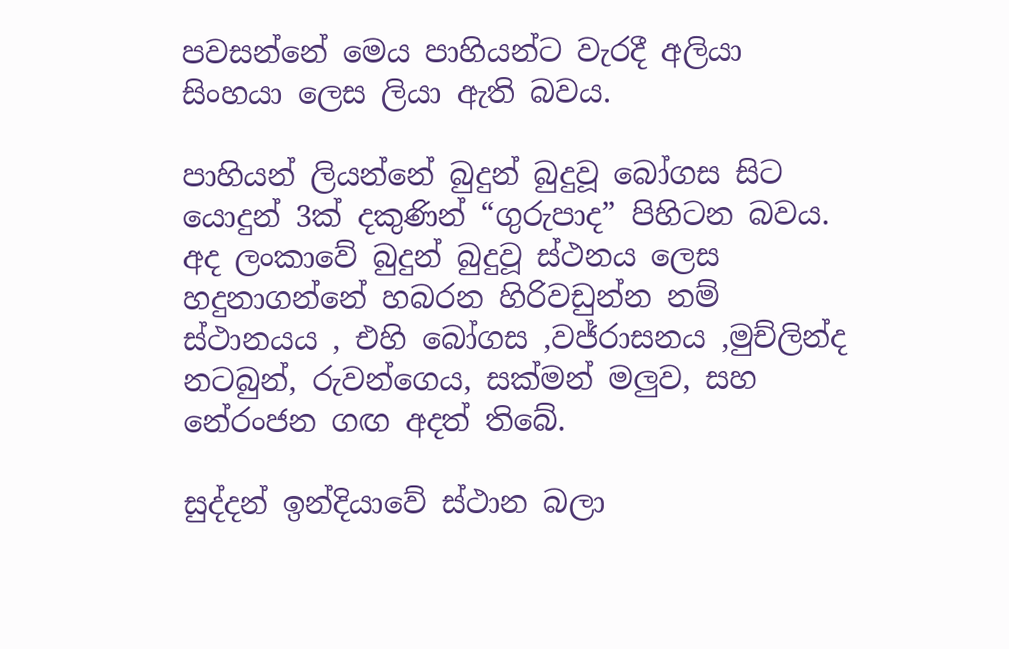පවසන්නේ මෙය පාහියන්ට වැරදී අලියා සිංහයා ලෙස ලියා ඇති බවය.

පාහියන් ලියන්නේ බුදුන් බුදුවූ බෝගස සිට යොදුන් 3ක් දකුණින් “ගුරුපාද” පිහිටන බවය. අද ලංකාවේ බුදුන් බුදුවූ ස්ථනය ලෙස හදුනාගන්නේ හබරන හිරිවඩුන්න නම් ස්ථානයය , එහි බෝගස ,වජ්රාසනය ,මුච්ලින්ද නටබුන්, රුවන්ගෙය, සක්මන් මලුව, සහ නේරංජන ගඟ අදත් තිබේ.

සුද්දන් ඉන්දියාවේ ස්ථාන බලා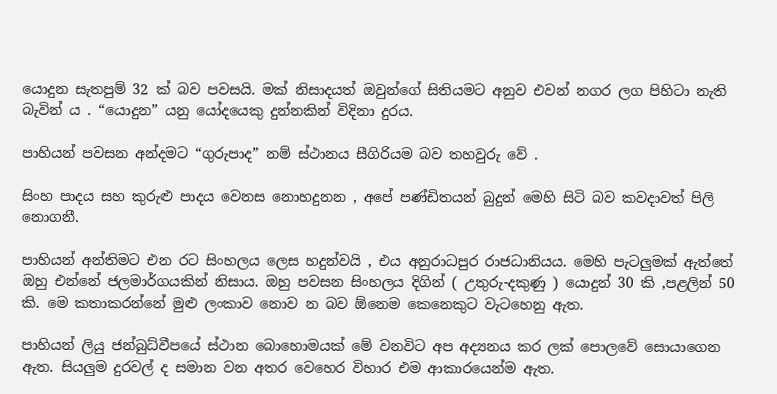යොදුන සැතපුම් 32 ක් බව පවසයි. මක් නිසාදයත් ඔවුන්ගේ සිතියමට අනුව එවන් නගර ලග පිහිටා නැති බැවින් ය . “යොදුන” යනු යෝදයෙකු දුන්නකින් විදිනා දුරය.

පාහියන් පවසන අන්දමට “ගුරුපාද” නම් ස්ථානය සීගිරියම බව තහවුරු වේ .

සිංහ පාදය සහ කුරුළු පාදය වෙනස නොහදුනන , අපේ පණ්ඩිතයන් බුදුන් මෙහි සිටි බව කවදාවත් පිලි නොගනී.

පාහියන් අන්තිමට එන රට සිංහලය ලෙස හදුන්වයි , එය අනුරාධපුර රාජධානියය. මෙහි පැටලුමක් ඇත්තේ ඔහු එන්නේ ජලමාර්ගයකින් නිසාය. ඔහු පවසන සිංහලය දිගින් ( උතුරු-දකුණු ) යොදුන් 30 කි ,පළලින් 50 කි. මෙ කතාකරන්නේ මුළු ලංකාව නොව න බව ඕනෙම කෙනෙකුට වැටහෙනු ඇත.

පාහියන් ලියු ජන්බුධ්වීපයේ ස්ථාන බොහොමයක් මේ වනවිට අප අද්‍යනය කර ලක් පොලවේ සොයාගෙන ඇත. සියලුම දුරවල් ද සමාන වන අතර වෙහෙර විහාර එම ආකාරයෙන්ම ඇත.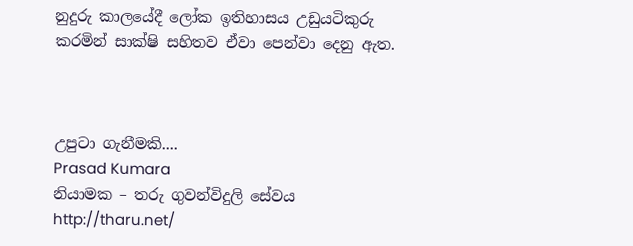නුදුරු කාලයේදී ලෝක ඉතිහාසය උඩුයටිකුරු කරමින් සාක්ෂි සහිතව ඒවා පෙන්වා දෙනු ඇත.



උපුටා ගැනීමකි....
Prasad Kumara
නියාමක – තරු ගුවන්විදුලි සේවය
http://tharu.net/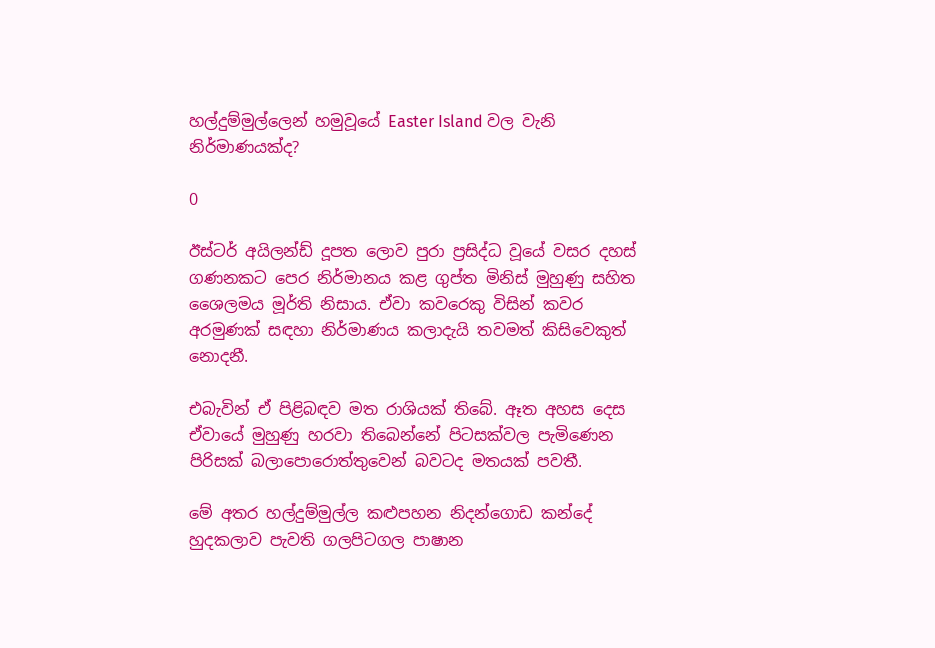හල්දුම්මුල්ලෙන් හමුවූයේ Easter Island වල වැනි නිර්මාණයක්ද?

0

ඊස්ටර් අයිලන්ඩ් දූපත ලොව පුරා ප්‍රසිද්ධ වූයේ වසර දහස් ගණනකට පෙර නිර්මානය කළ ගුප්ත මිනිස් මුහුණු සහිත ශෛලමය මූර්ති නිසාය. ඒවා කවරෙකු විසින් කවර අරමුණක් සඳහා නිර්මාණය කලාදැයි තවමත් කිසිවෙකුත් නොදනී.

එබැවින් ඒ පිළිබඳව මත රාශියක් තිබේ. ඈත අහස දෙස ඒවායේ මුහුණු හරවා තිබෙන්නේ පිටසක්වල පැමිණෙන පිරිසක් බලාපොරොත්තුවෙන් බවටද මතයක් පවතී.

මේ අතර හල්දුම්මුල්ල කළුපහන නිදන්ගොඩ කන්දේ හුදකලාව පැවති ගලපිටගල පාෂාන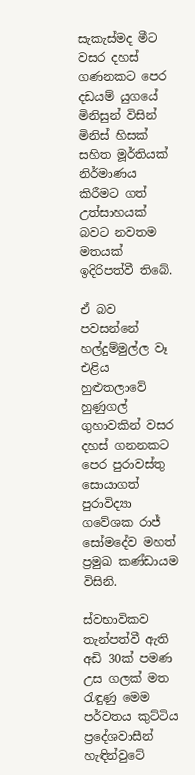සැකැස්මද මීට වසර දහස් ගණනකට පෙර දඩයම් යුගයේ මිනිසුන් විසින් මිනිස් හිසක් සහිත මූර්තියක් නිර්මාණය කිරීමට ගත් උත්සාහයක් බවට නවතම මතයක් ඉදිරිපත්වී තිබේ.

ඒ බව පවසන්නේ හල්දුම්මුල්ල වෑ එළිය හුළුතලාවේ හුණුගල් ගුහාවකින් වසර දහස් ගනනකට පෙර පුරාවස්තු සොයාගත් පුරාවිද්‍යා ගවේශක රාජ් සෝමදේව මහත් ප්‍රමුඛ කණ්ඩායම විසිනි.

ස්වභාවිකව තැන්පත්වී ඇති අඩි 30ක් පමණ උස ගලක් මත රැඳුණු මෙම පර්වතය කුට්ටිය ප්‍රදේශවාසීන් හැඳින්වුටේ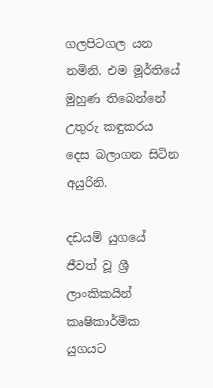ගලපිටගල යන නමිනි. එම මූර්තියේ මුහුණ තිබෙන්නේ උතුරු කඳුකරය දෙස බලාගන සිටින අයුරිනි.

දඩයම් යුගයේ ජීවත් වූ ශ්‍රී ලාංකිකයින් කෘෂිකාර්මික යුගයට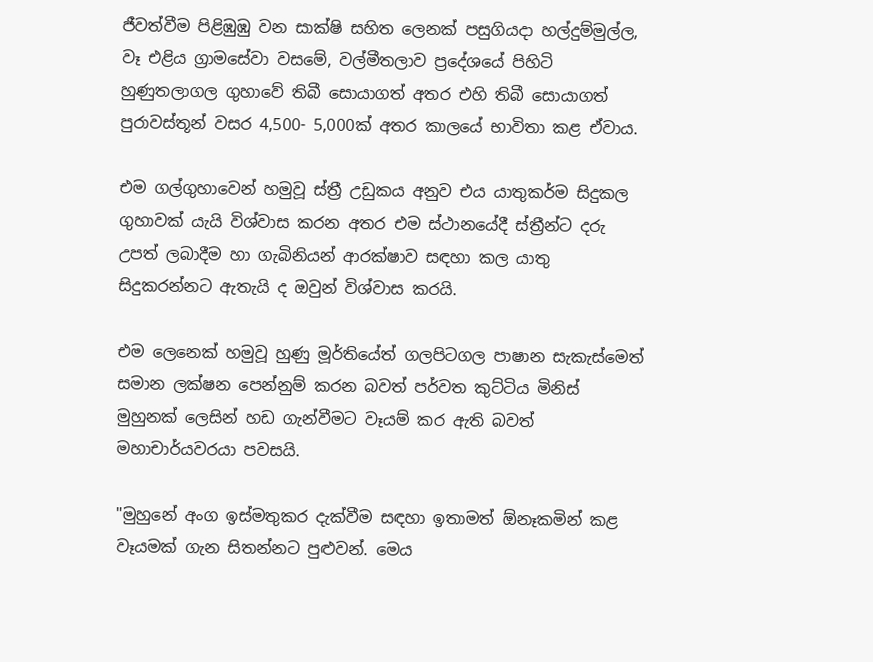ජීවත්වීම පිළිඹුඹු වන සාක්ෂි සහිත ලෙනක් පසුගියදා හල්දුම්මුල්ල, වෑ එළිය ග්‍රාමසේවා වසමේ, වල්මීතලාව ප්‍රදේශයේ පිහිටි හුණුතලාගල ගුහාවේ තිබී සොයාගත් අතර එහි තිබී සොයාගත් පුරාවස්තූන් වසර 4,500- 5,000ක් අතර කාලයේ භාවිතා කළ ඒවාය.

එම ගල්ගුහාවෙන් හමුවූ ස්ත්‍රී උඩුකය අනුව එය යාතුකර්ම සිදුකල ගුහාවක් යැයි විශ්වාස කරන අතර එම ස්ථානයේදී ස්ත්‍රීන්ට දරු උපත් ලබාදීම හා ගැබිනියන් ආරක්ෂාව සඳහා කල යාතු සිදුකරන්නට ඇතැයි ද ඔවුන් විශ්වාස කරයි.

එම ලෙනෙක් හමුවූ හුණු මූර්තියේත් ගලපිටගල පාෂාන සැකැස්මෙත් සමාන ලක්ෂන පෙන්නුම් කරන බවත් පර්වත කුට්ටිය මිනිස් මුහුනක් ලෙසින් හඩ ගැන්වීමට වෑයම් කර ඇති බවත් මහාචාර්යවරයා පවසයි.

"මුහුනේ අංග ඉස්මතුකර දැක්වීම සඳහා ඉතාමත් ඕනෑකමින් කළ වෑයමක් ගැන සිතන්නට පුළුවන්. මෙය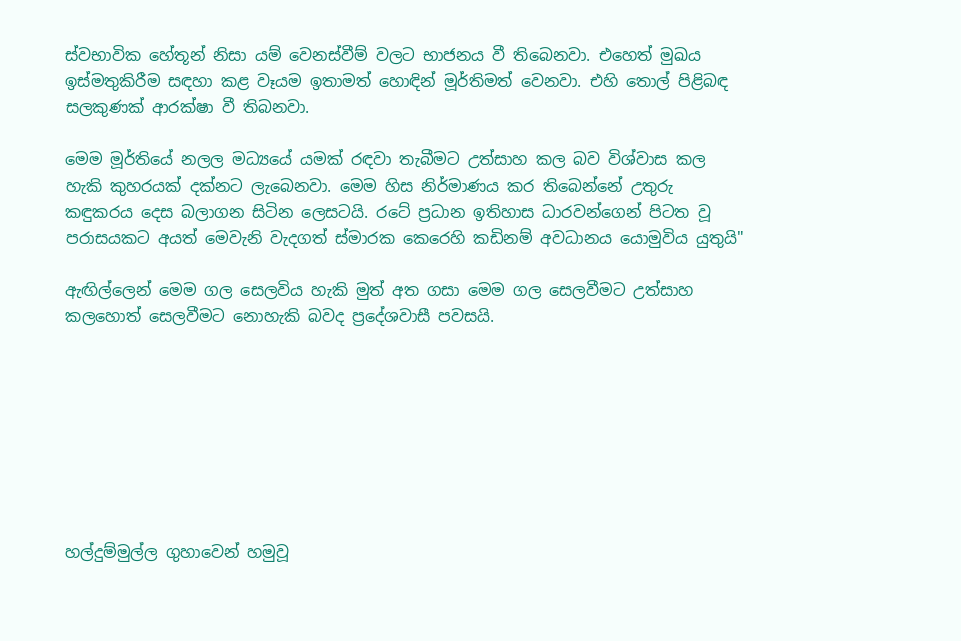ස්වභාවික හේතූන් නිසා යම් වෙනස්වීම් වලට භාජනය වී තිබෙනවා. එහෙත් මුඛය ඉස්මතුකිරීම සඳහා කළ වෑයම ඉතාමත් හොඳින් මූර්තිමත් වෙනවා. එහි තොල් පිළිබඳ සලකුණක් ආරක්ෂා වී තිබනවා.

මෙම මූර්තියේ නලල මධ්‍යයේ යමක් රඳවා තැබීමට උත්සාහ කල බව විශ්වාස කල හැකි කුහරයක් දක්නට ලැබෙනවා. මෙම හිස නිර්මාණය කර තිබෙන්නේ උතුරු කඳුකරය දෙස බලාගන සිටින ලෙසටයි. රටේ ප්‍රධාන ඉතිහාස ධාරවන්ගෙන් පිටත වූ පරාසයකට අයත් මෙවැනි වැදගත් ස්මාරක කෙරෙහි කඩිනම් අවධානය යොමුවිය යුතුයි"

ඇඟිල්ලෙන් මෙම ගල සෙලවිය හැකි මුත් අත ගසා මෙම ගල සෙලවීමට උත්සාහ කලහොත් සෙලවීමට නොහැකි බවද ප්‍රදේශවාසී පවසයි.








හල්දුම්මුල්ල ගුහාවෙන් හමුවූ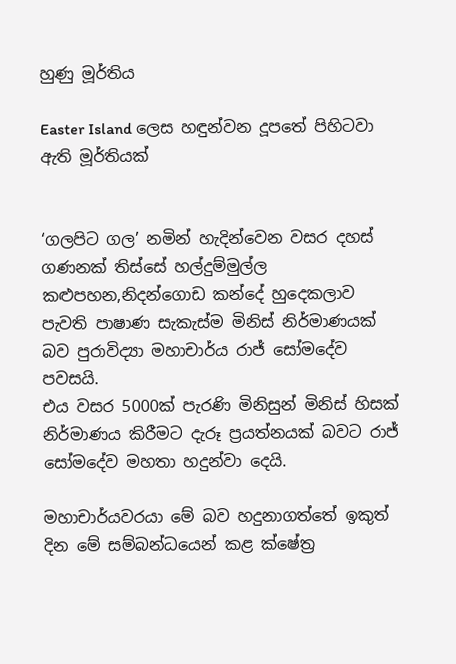හුණු මූර්තිය

Easter Island ලෙස හඳුන්වන දූපතේ පිහිටවා ඇති මූර්තියක්


‘ගලපිට ගල’ නමින් හැදින්වෙන වසර දහස් ගණනක් තිස්සේ හල්දුම්මුල්ල කළුපහන,නිදන්ගොඩ කන්දේ හුදෙකලාව පැවති පාෂාණ සැකැස්ම මිනිස් නිර්මාණයක් බව පුරාවිද්‍යා මහාචාර්ය රාජ් සෝමදේව පවසයි.
එය වසර 5000ක් පැරණි මිනිසුන් මිනිස් හිසක් නිර්මාණය කිරීමට දැරූ ප්‍රයත්නයක් බවට රාජ් සෝමදේව මහතා හදුන්වා දෙයි.

මහාචාර්යවරයා මේ බව හදුනාගත්තේ ඉකුත් දින මේ සම්බන්ධයෙන් කළ ක්ෂේත්‍ර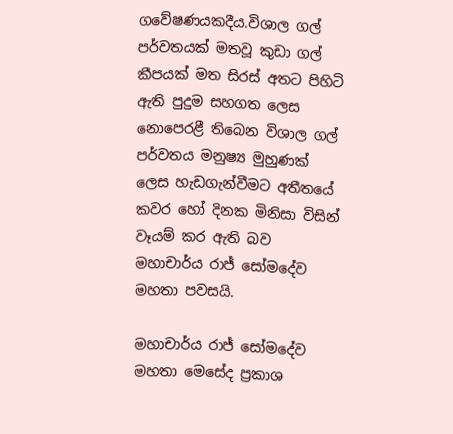ගවේෂණයකදීය.විශාල ගල් පර්වතයක් මතවූ කුඩා ගල් කීපයක් මත සිරස් අතට පිහිටි ඇති පුදුම සහගත ලෙස නොපෙරළී තිබෙන විශාල ගල් පර්වතය මනුෂ්‍ය මුහුණක් ලෙස හැඩගැන්වීමට අතීතයේ කවර හෝ දිනක මිනිසා විසින් වෑයම් කර ඇති බව මහාචාර්ය රාජ් සෝමදේව මහතා පවසයි.

මහාචාර්ය රාජ් සෝමදේව මහතා මෙසේද ප්‍රකාශ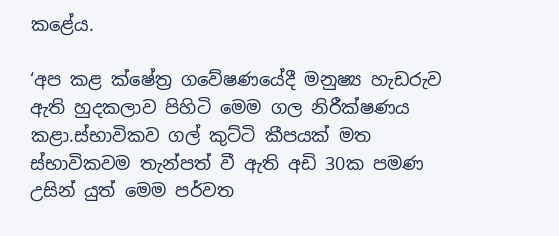කළේය.

‘අප කළ ක්ෂේත්‍ර ගවේෂණයේදී මනුෂ්‍ය හැඩරුව ඇති හුදකලාව පිහිටි මෙම ගල නිරීක්ෂණය කළා.ස්භාවිකව ගල් කුට්ටි කීපයක් මත ස්භාවිකවම තැන්පත් වී ඇති අඩි 30ක පමණ උසින් යුත් මෙම පර්වත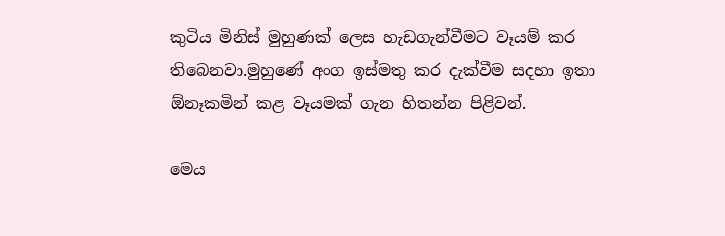කුටිය මිනිස් මුහුණක් ලෙස හැඩගැන්වීමට වෑයම් කර තිබෙනවා.මුහුණේ අංග ඉස්මතු කර දැක්වීම සදහා ඉතා ඕනෑකමින් කළ වෑයමක් ගැන හිතන්න පිළිවන්.

මෙය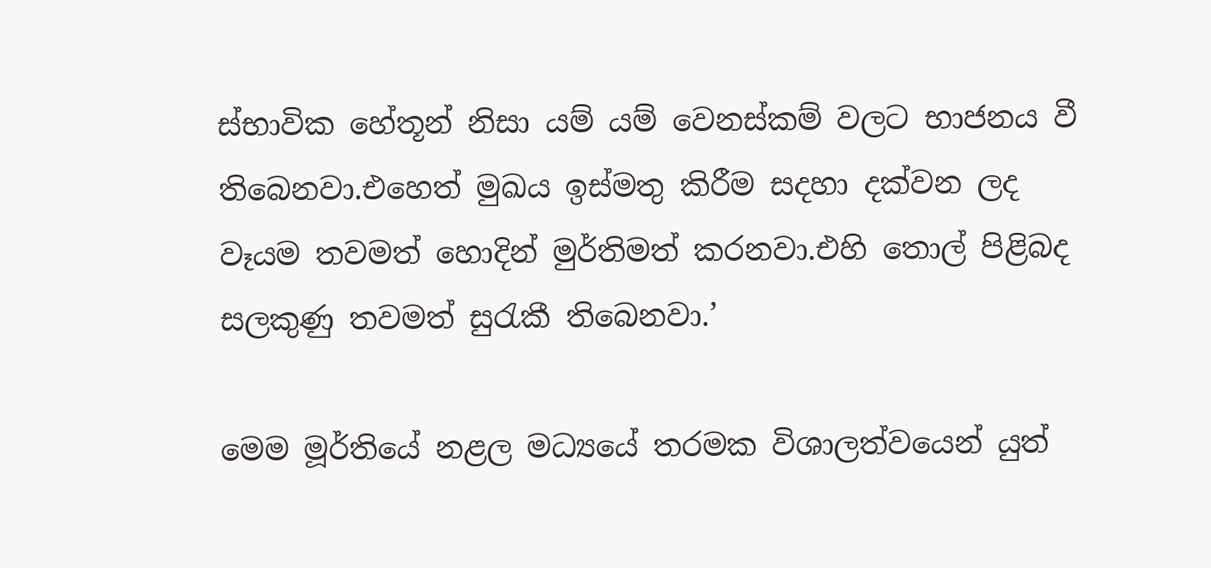ස්භාවික හේතූන් නිසා යම් යම් වෙනස්කම් වලට භාජනය වී තිබෙනවා.එහෙත් මුඛය ඉස්මතු කිරීම සදහා දක්වන ලද වෑයම තවමත් හොදින් මුර්තිමත් කරනවා.එහි තොල් පිළිබද සලකුණු තවමත් සුරැකී තිබෙනවා.’

මෙම මූර්තියේ නළල මධ්‍යයේ තරමක විශාලත්වයෙන් යුත්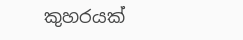කුහරයක්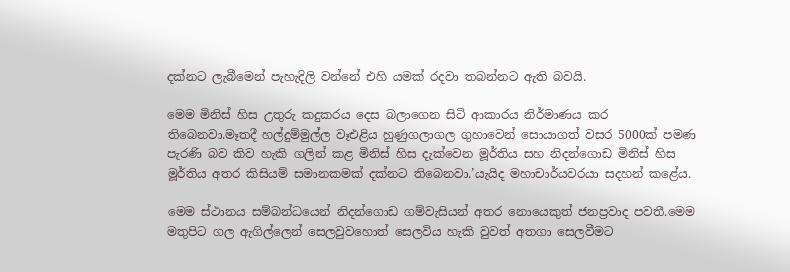දක්නට ලැබීමෙන් පැහැදිලි වන්නේ එහි යමක් රදවා තබන්නට ඇති බවයි.

මෙම මිනිස් හිස උතුරු කදුකරය දෙස බලාගෙන සිටි ආකාරය නිර්මාණය කර තිබෙනවා.මෑතදී හල්දුම්මුල්ල වෑඑළිය හුණුගලාගල ගුහාවෙන් සොයාගත් වසර 5000ක් පමණ පැරණි බව කිව හැකි ගලින් කළ මිනිස් හිස දැක්වෙන මූර්තිය සහ නිදන්ගොඩ මිනිස් හිස මූර්තිය අතර කිසියම් සමානකමක් දක්නට තිබෙනවා.’යැයිද මහාචාර්යවරයා සදහන් කළේය.

මෙම ස්ථානය සම්බන්ධයෙන් නිදන්ගොඩ ගම්වැසියන් අතර නොයෙකුත් ජනප්‍රවාද පවතී.මෙම මතුපිට ගල ඇගිල්ලෙන් සෙලවුවහොත් සෙලවිය හැකි වුවත් අතගා සෙලවීමට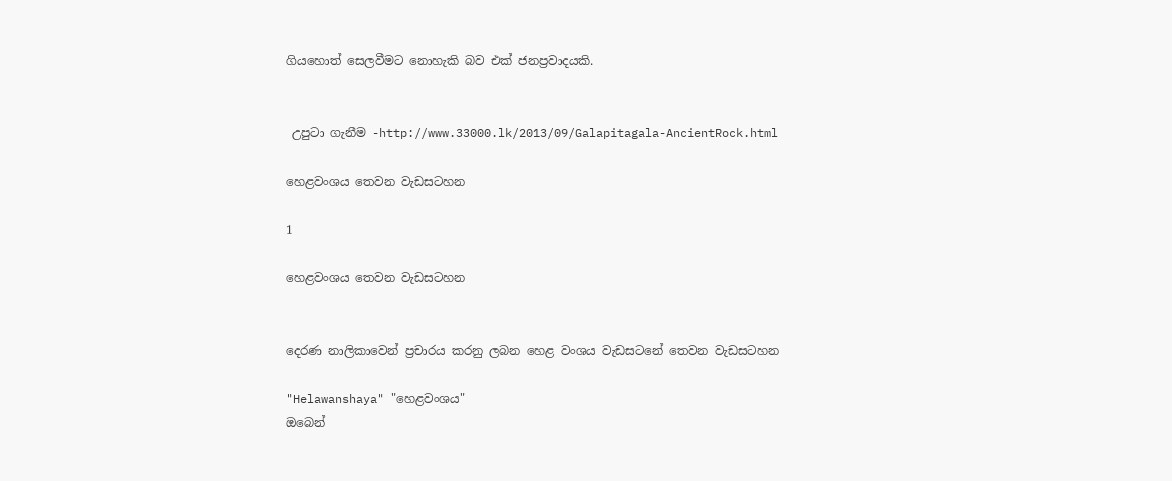ගියහොත් සෙලවීමට නොහැකි බව එක් ජනප්‍රවාදයකි.


 උපුටා ගැනීම -http://www.33000.lk/2013/09/Galapitagala-AncientRock.html

හෙළවංශය තෙවන වැඩසටහන

1

හෙළවංශය තෙවන වැඩසටහන


දෙරණ නාලිකාවෙන් ප්‍රචාරය කරනු ලබන හෙළ වංශය වැඩසටනේ තෙවන වැඩසටහන

"Helawanshaya" "හෙළවංශය"
ඔබෙන්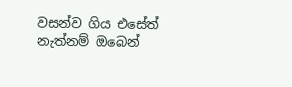වසන්ව ගිය එසේත් නැත්නම් ඔබෙන්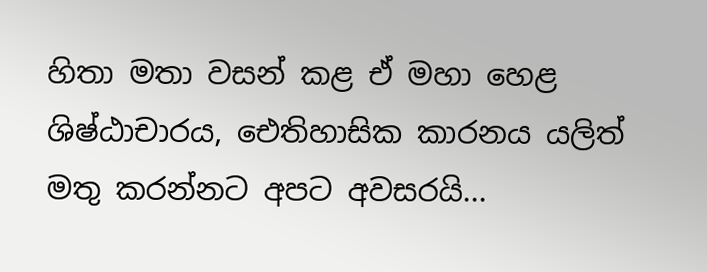හිතා මතා වසන් කළ ඒ මහා හෙළ ශිෂ්ඨාචාරය, ඓතිහාසික කාරනය යලිත් මතු කරන්නට අපට අවසරයි...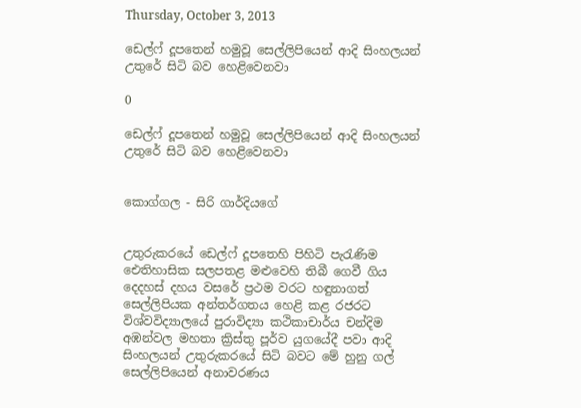Thursday, October 3, 2013

ඩෙල්ෆ් දූපතෙන් හමුවූ සෙල්ලිපියෙන් ආදි සිංහලයන් උතුරේ සිටි බව හෙළිවෙනවා

0

ඩෙල්ෆ් දූපතෙන් හමුවූ සෙල්ලිපියෙන් ආදි සිංහලයන් උතුරේ සිටි බව හෙළිවෙනවා


කොග්ගල - සිරි ගාර්දියගේ


උතුරුකරයේ ඩෙල්ෆ් දූපතෙහි පිහිටි පැරැණිම ඓතිහාසික සලපතළ මළුවෙහි තිබී ගෙවී ගිය දෙදහස් දහය වසරේ ප්‍රථම වරට හඳුනාගත් සෙල්ලිපියක අන්තර්ගතය හෙළි කළ රජරට විශ්වවිද්‍යාලයේ පුරාවිද්‍යා කථිකාචාර්ය චන්දිම අඹන්වල මහතා ක්‍රිස්තු පූර්ව යුගයේදී පවා ආදි සිංහලයන් උතුරුකරයේ සිටි බවට මේ හුනු ගල් සෙල්ලිපියෙන් අනාවරණය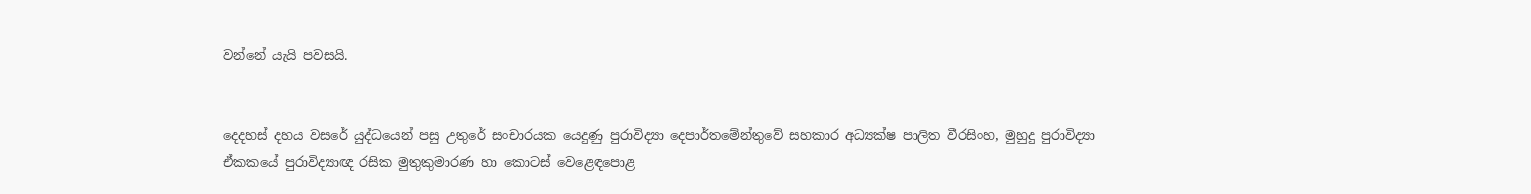වන්නේ යැයි පවසයි.


දෙදහස් දහය වසරේ යුද්ධයෙන් පසු උතුරේ සංචාරයක යෙදුණු පුරාවිද්‍යා දෙපාර්තමේන්තුවේ සහකාර අධ්‍යක්ෂ පාලිත වීරසිංහ, මුහුදු පුරාවිද්‍යා ඒකකයේ පුරාවිද්‍යාඥ රසික මුතුකුමාරණ හා කොටස් වෙළෙඳපොළ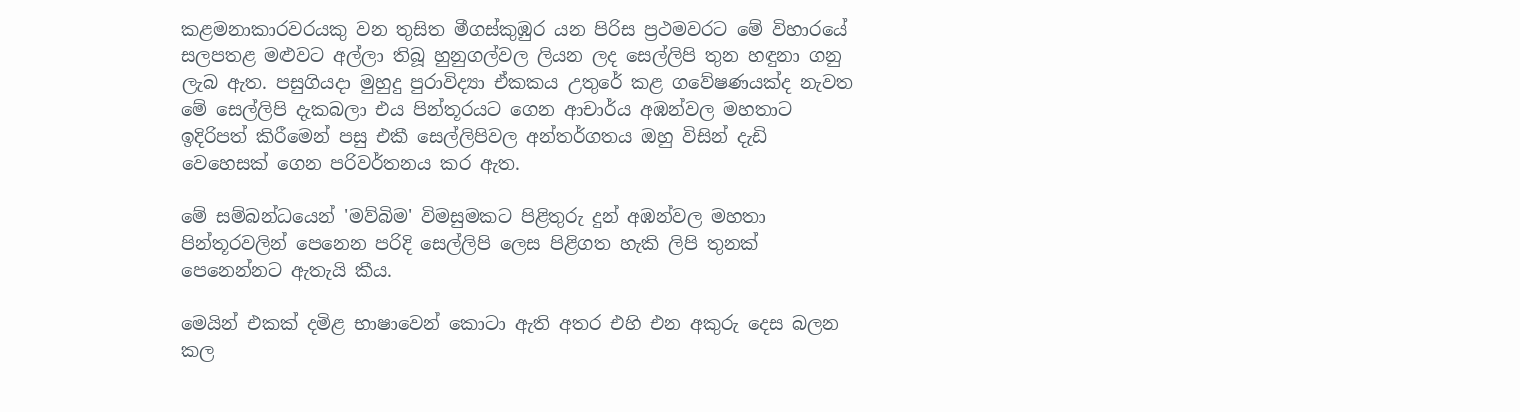කළමනාකාරවරයකු වන තුසිත මීගස්කුඹුර යන පිරිස ප්‍රථමවරට මේ විහාරයේ සලපතළ මළුවට අල්ලා තිබූ හුනුගල්වල ලියන ලද සෙල්ලිපි තුන හඳුනා ගනු ලැබ ඇත. පසුගියදා මුහුදු පුරාවිද්‍යා ඒකකය උතුරේ කළ ගවේෂණයක්ද නැවත මේ සෙල්ලිපි දැකබලා එය පින්තූරයට ගෙන ආචාර්ය අඹන්වල මහතාට ඉදිරිපත් කිරීමෙන් පසු එකී සෙල්ලිපිවල අන්තර්ගතය ඔහු විසින් දැඩි වෙහෙසක් ගෙන පරිවර්තනය කර ඇත.

මේ සම්බන්ධයෙන් 'මව්බිම' විමසුමකට පිළිතුරු දුන් අඹන්වල මහතා පින්තූරවලින් පෙනෙන පරිදි සෙල්ලිපි ලෙස පිළිගත හැකි ලිපි තුනක් පෙනෙන්නට ඇතැයි කීය.

මෙයින් එකක් දමිළ භාෂාවෙන් කොටා ඇති අතර එහි එන අකුරු දෙස බලන කල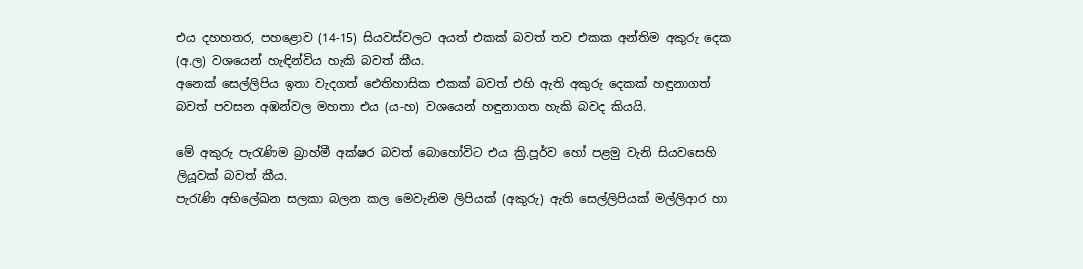එය දහහතර, පහළොව (14-15) සියවස්වලට අයත් එකක් බවත් තව එකක අන්තිම අකුරු දෙක (අ.ල) වශයෙන් හැඳින්විය හැකි බවත් කීය.
අනෙක් සෙල්ලිපිය ඉතා වැදගත් ඓතිහාසික එකක් බවත් එහි ඇති අකුරු දෙකක් හඳුනාගත් බවත් පවසන අඹන්වල මහතා එය (ය-හ) වශයෙන් හඳුනාගත හැකි බවද කියයි.

මේ අකුරු පැරැණිම බ්‍රාහ්මී අක්ෂර බවත් බොහෝවිට එය ක්‍රි.පූර්ව හෝ පළමු වැනි සියවසෙහි ලියූවක් බවත් කීය.
පැරැණි අභිලේඛන සලකා බලන කල මෙවැනිම ලිපියක් (අකුරු) ඇති සෙල්ලිපියක් මල්ලිආර හා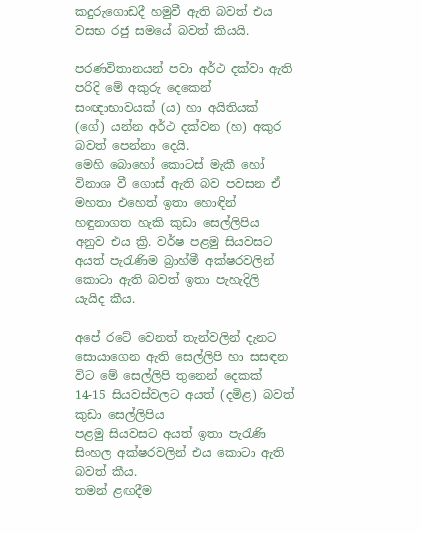කදුරුගොඩදී හමුවී ඇති බවත් එය වසභ රජු සමයේ බවත් කියයි.

පරණවිතානයන් පවා අර්ථ දක්වා ඇති පරිදි මේ අකුරු දෙකෙන් සංඥාභාවයක් (ය) හා අයිතියක් (ගේ) යන්න අර්ථ දක්වන (හ) අකුර බවත් පෙන්නා දෙයි.
මෙහි බොහෝ කොටස් මැකී හෝ විනාශ වී ගොස් ඇති බව පවසන ඒ මහතා එහෙත් ඉතා හොඳින් හඳුනාගත හැකි කුඩා සෙල්ලිපිය අනුව එය ක්‍රි. වර්ෂ පළමු සියවසට අයත් පැරැණිම බ්‍රාහ්මී අක්ෂරවලින් කොටා ඇති බවත් ඉතා පැහැදිලි යැයිද කීය.

අපේ රටේ වෙනත් තැන්වලින් දැනට සොයාගෙන ඇති සෙල්ලිපි හා සසඳන විට මේ සෙල්ලිපි තුනෙන් දෙකක් 14-15 සියවස්වලට අයත් (දමිළ) බවත් කුඩා සෙල්ලිපිය
පළමු සියවසට අයත් ඉතා පැරැණි සිංහල අක්ෂරවලින් එය කොටා ඇති බවත් කීය.
තමන් ළඟදීම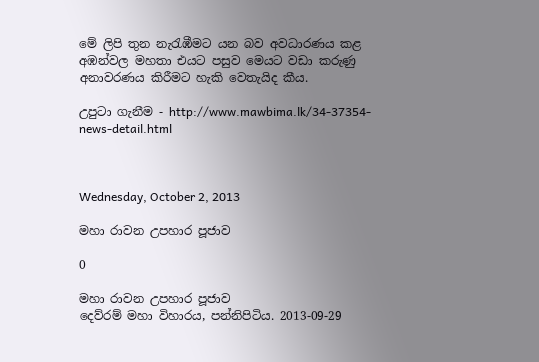මේ ලිපි තුන නැරැඹීමට යන බව අවධාරණය කළ අඹන්වල මහතා එයට පසුව මෙයට වඩා කරුණු අනාවරණය කිරීමට හැකි වෙතැයිද කීය.

උපුටා ගැනීම - http://www.mawbima.lk/34-37354-news-detail.html



Wednesday, October 2, 2013

මහා රාවන උපහාර පූජාව

0

මහා රාවන උපහාර පූජාව
දෙව්රම් මහා විහාරය, පන්නිපිටිය. 2013-09-29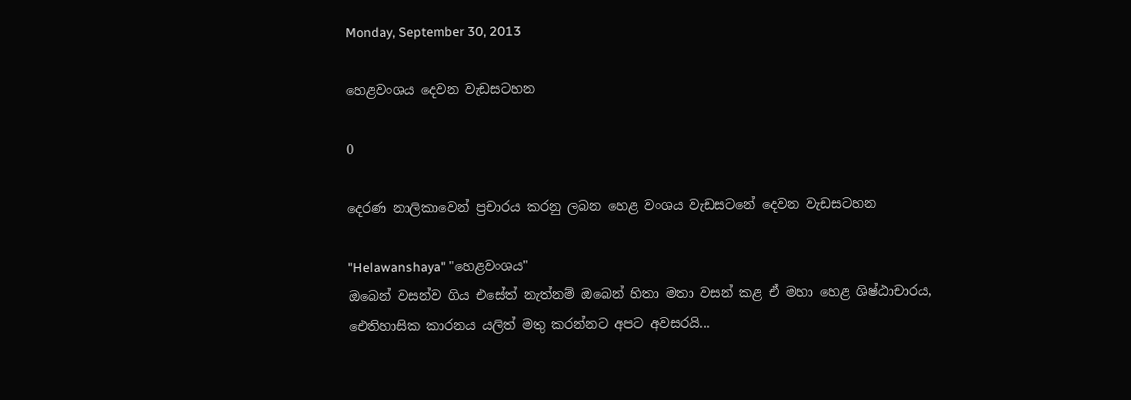Monday, September 30, 2013

හෙළවංශය දෙවන වැඩසටහන

0

දෙරණ නාලිකාවෙන් ප්‍රචාරය කරනු ලබන හෙළ වංශය වැඩසටනේ දෙවන වැඩසටහන

"Helawanshaya" "හෙළවංශය"
ඔබෙන් වසන්ව ගිය එසේත් නැත්නම් ඔබෙන් හිතා මතා වසන් කළ ඒ මහා හෙළ ශිෂ්ඨාචාරය, ඓතිහාසික කාරනය යලිත් මතු කරන්නට අපට අවසරයි...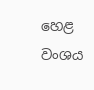හෙළ වංශය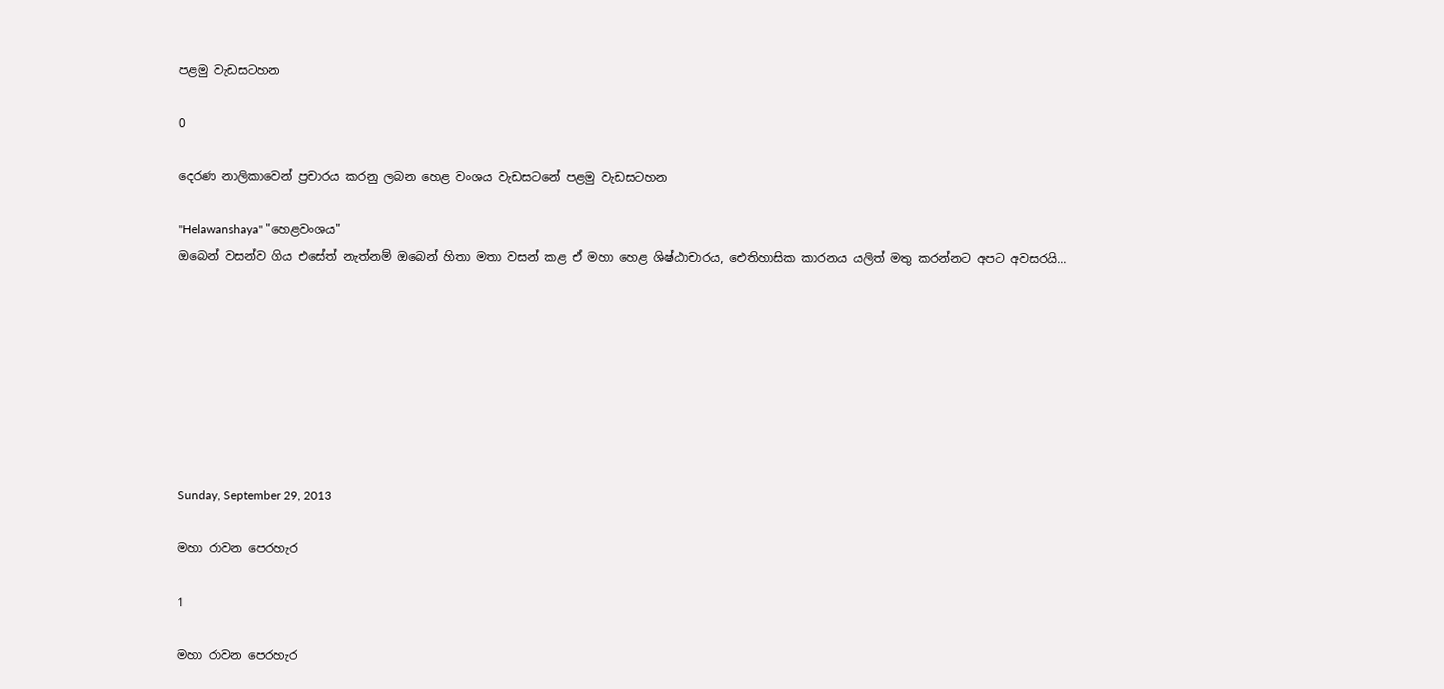පළමු වැඩසටහන

0

දෙරණ නාලිකාවෙන් ප්‍රචාරය කරනු ලබන හෙළ වංශය වැඩසටනේ පළමු වැඩසටහන

"Helawanshaya" "හෙළවංශය"
ඔබෙන් වසන්ව ගිය එසේත් නැත්නම් ඔබෙන් හිතා මතා වසන් කළ ඒ මහා හෙළ ශිෂ්ඨාචාරය, ඓතිහාසික කාරනය යලිත් මතු කරන්නට අපට අවසරයි...








Sunday, September 29, 2013

මහා රාවන පෙරහැර

1

මහා රාවන පෙරහැර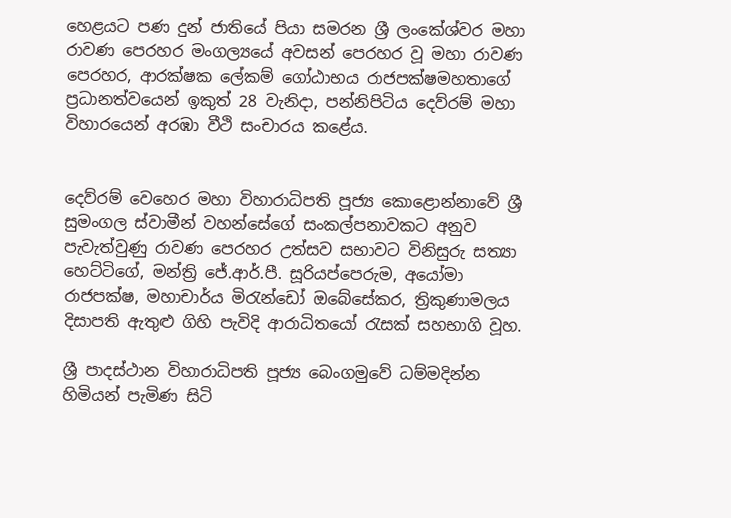හෙළයට පණ දුන් ජාතියේ පියා සමරන ශ්‍රී ලංකේශ්වර මහා රාවණ පෙරහර මංගල්‍යයේ අවසන් පෙරහර වූ මහා රාවණ පෙරහර, ආරක්ෂක ලේකම් ගෝඨාභය රාජපක්ෂමහතාගේ ප්‍රධානත්වයෙන් ඉකුත් 28 වැනිදා, පන්නිපිටිය දෙව්රම් මහා විහාරයෙන් අරඹා වීථි සංචාරය කළේය.


දෙව්රම් වෙහෙර මහා විහාරාධිපති පූජ්‍ය කොළොන්නාවේ ශ්‍රී සුමංගල ස්වාමීන් වහන්සේගේ සංකල්පනාවකට අනුව පැවැත්වුණු රාවණ පෙරහර උත්සව සභාවට විනිසුරු සත්‍යා හෙට්ටිගේ, මන්ත්‍රි ජේ.ආර්.පී. සූරියප්පෙරුම, අයෝමා රාජපක්ෂ, මහාචාර්ය මිරැන්ඩෝ ඔබේසේකර, ත්‍රිකුණාමලය දිසාපති ඇතුළු ගිහි පැවිදි ආරාධිතයෝ රැසක් සහභාගි වූහ.

ශ්‍රී පාදස්ථාන විහාරාධිපති පූජ්‍ය බෙංගමුවේ ධම්මදින්න හිමියන් පැමිණ සිටි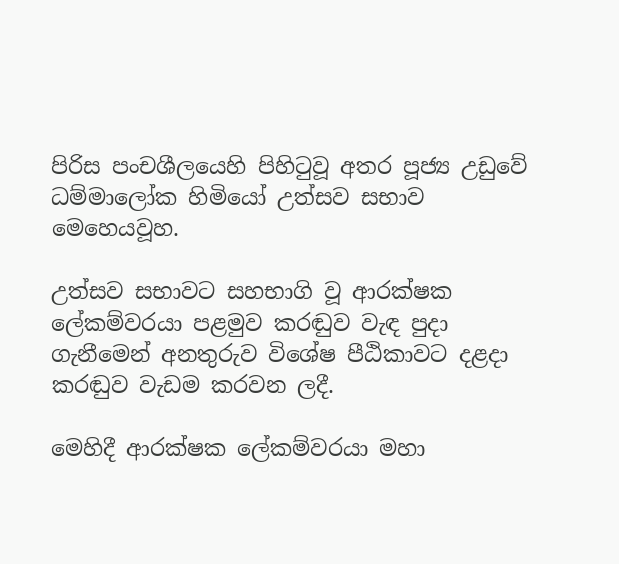පිරිස පංචශීලයෙහි පිහිටුවූ අතර පූජ්‍ය උඩුවේ ධම්මාලෝක හිමියෝ උත්සව සභාව මෙහෙයවූහ.

උත්සව සභාවට සහභාගි වූ ආරක්ෂක ලේකම්වරයා පළමුව කරඬුව වැඳ පුදා ගැනීමෙන් අනතුරුව විශේෂ පීඨිකාවට දළදා කරඬුව වැඩම කරවන ලදී.

මෙහිදී ආරක්ෂක ලේකම්වරයා මහා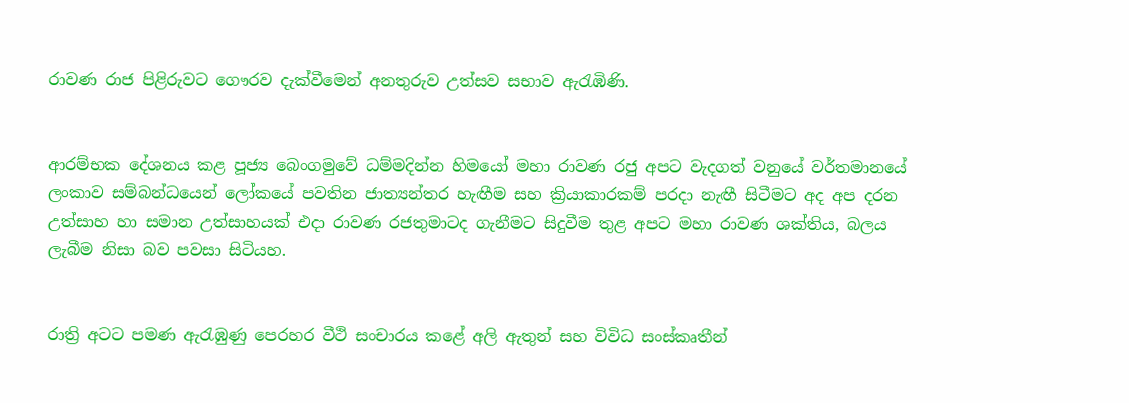රාවණ රාජ පිළිරුවට ගෞරව දැක්වීමෙන් අනතුරුව උත්සව සභාව ඇරැඹිණි.


ආරම්භක දේශනය කළ පූජ්‍ය බෙංගමුවේ ධම්මදින්න හිමයෝ මහා රාවණ රජු අපට වැදගත් වනුයේ වර්තමානයේ ලංකාව සම්බන්ධයෙන් ලෝකයේ පවතින ජාත්‍යන්තර හැඟීම සහ ක්‍රියාකාරකම් පරදා නැඟී සිටීමට අද අප දරන උත්සාහ හා සමාන උත්සාහයක් එදා රාවණ රජතුමාටද ගැනීමට සිදුවීම තුළ අපට මහා රාවණ ශක්තිය, බලය ලැබීම නිසා බව පවසා සිටියහ.


රාත්‍රි අටට පමණ ඇරැඹුණු පෙරහර වීථි සංචාරය කළේ අලි ඇතුන් සහ විවිධ සංස්කෘතීන්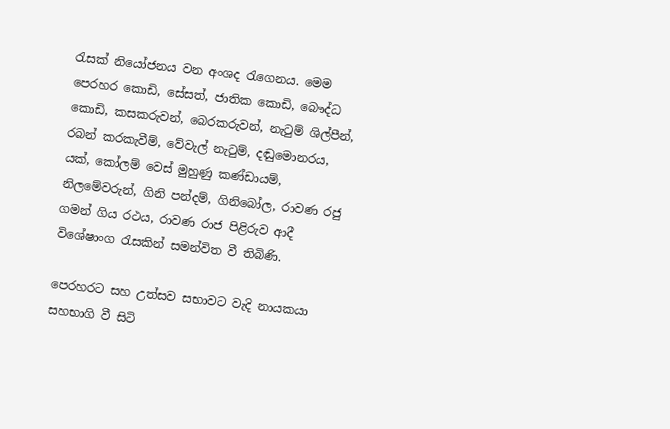රැසක් නියෝජනය වන අංශද රැගෙනය. මෙම පෙරහර කොඩි, සේසත්, ජාතික කොඩි, බෞද්ධ කොඩි, කසකරුවන්, බෙරකරුවන්, නැටුම් ශිල්පීන්, රබන් කරකැවීම්, වේවැල් නැටුම්, දඬුමොනරය, යක්, කෝලම් වෙස් මුහුණු කණ්ඩායම්, නිලමේවරුන්, ගිනි පන්දම්, ගිනිබෝල, රාවණ රජු ගමන් ගිය රථය, රාවණ රාජ පිළිරුව ආදී විශේෂාංග රැසකින් සමන්විත වී තිබිණි.

පෙරහරට සහ උත්සව සභාවට වැදි නායකයා සහභාගි වී සිටි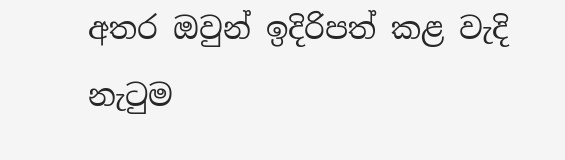අතර ඔවුන් ඉදිරිපත් කළ වැදි නැටුම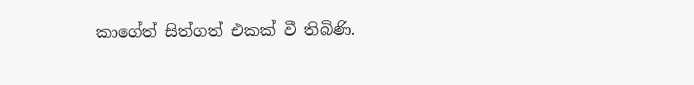කාගේත් සිත්ගත් එකක් වී තිබිණි.